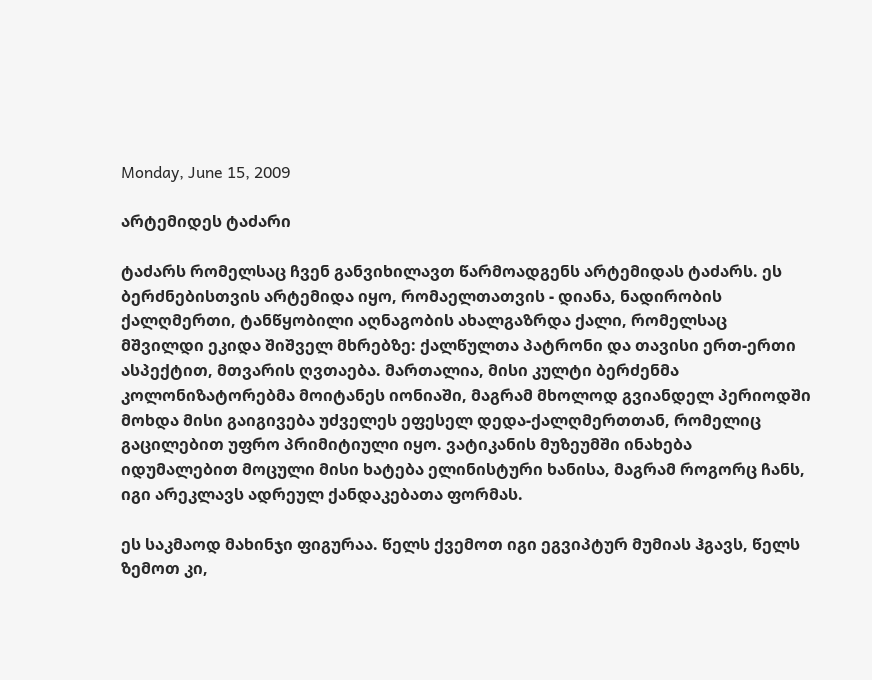Monday, June 15, 2009

არტემიდეს ტაძარი

ტაძარს რომელსაც ჩვენ განვიხილავთ წარმოადგენს არტემიდას ტაძარს. ეს ბერძნებისთვის არტემიდა იყო, რომაელთათვის - დიანა, ნადირობის ქალღმერთი, ტანწყობილი აღნაგობის ახალგაზრდა ქალი, რომელსაც მშვილდი ეკიდა შიშველ მხრებზე: ქალწულთა პატრონი და თავისი ერთ-ერთი ასპექტით, მთვარის ღვთაება. მართალია, მისი კულტი ბერძენმა კოლონიზატორებმა მოიტანეს იონიაში, მაგრამ მხოლოდ გვიანდელ პერიოდში მოხდა მისი გაიგივება უძველეს ეფესელ დედა-ქალღმერთთან, რომელიც გაცილებით უფრო პრიმიტიული იყო. ვატიკანის მუზეუმში ინახება იდუმალებით მოცული მისი ხატება ელინისტური ხანისა, მაგრამ როგორც ჩანს, იგი არეკლავს ადრეულ ქანდაკებათა ფორმას.

ეს საკმაოდ მახინჯი ფიგურაა. წელს ქვემოთ იგი ეგვიპტურ მუმიას ჰგავს, წელს ზემოთ კი,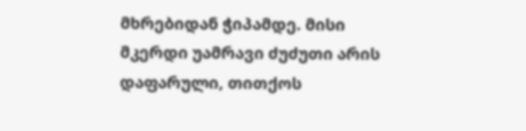მხრებიდან ჭიპამდე. მისი მკერდი უამრავი ძუძუთი არის დაფარული, თითქოს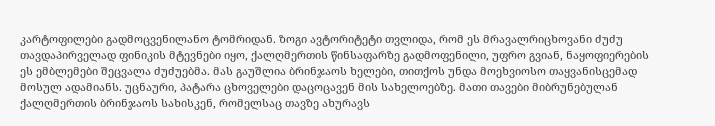კარტოფილები გადმოცვენილანო ტომრიდან. ზოგი ავტორიტეტი თვლიდა, რომ ეს მრავალრიცხოვანი ძუძუ თავდაპირველად ფინიკის მტევნები იყო, ქალღმერთის წინსაფარზე გადმოფენილი, უფრო გვიან, ნაყოფიერების ეს ემბლემები შეცვალა ძუძუებმა. მას გაუშლია ბრინჯაოს ხელები, თითქოს უნდა მოეხვიოსო თაყვანისცემად მოსულ ადამიანს. უცნაური, პატარა ცხოველები დაცოცავენ მის სახელოებზე. მათი თავები მიბრუნებულან ქალღმერთის ბრინჯაოს სახისკენ, რომელსაც თავზე ახურავს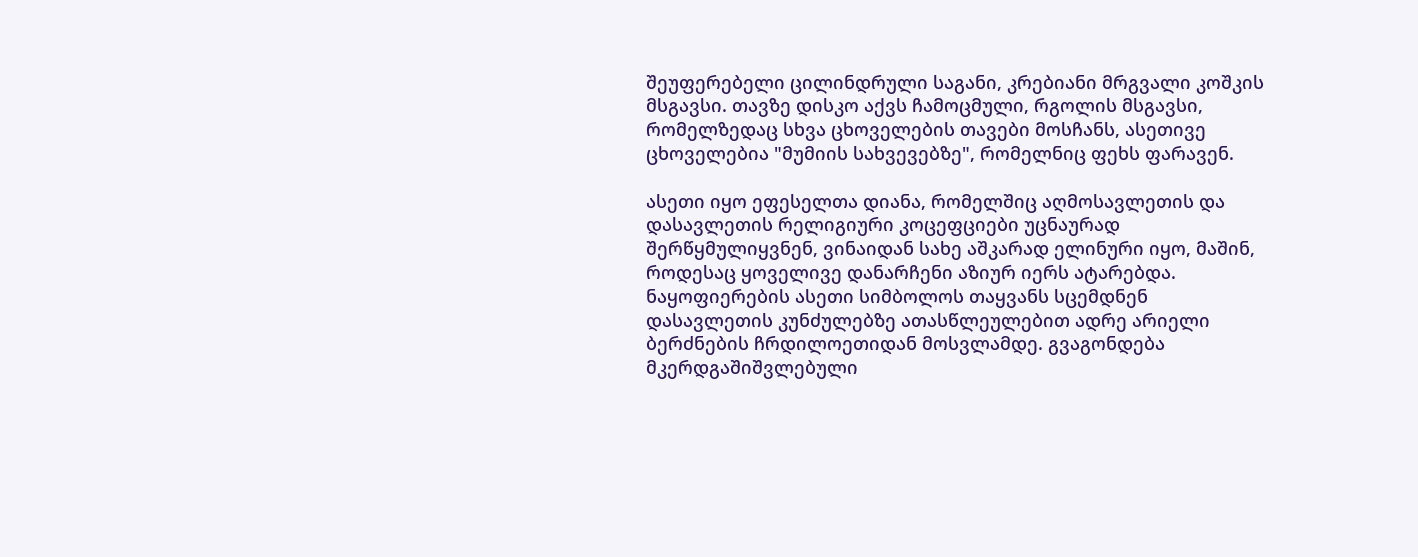შეუფერებელი ცილინდრული საგანი, კრებიანი მრგვალი კოშკის მსგავსი. თავზე დისკო აქვს ჩამოცმული, რგოლის მსგავსი, რომელზედაც სხვა ცხოველების თავები მოსჩანს, ასეთივე ცხოველებია "მუმიის სახვევებზე", რომელნიც ფეხს ფარავენ.

ასეთი იყო ეფესელთა დიანა, რომელშიც აღმოსავლეთის და დასავლეთის რელიგიური კოცეფციები უცნაურად შერწყმულიყვნენ, ვინაიდან სახე აშკარად ელინური იყო, მაშინ, როდესაც ყოველივე დანარჩენი აზიურ იერს ატარებდა. ნაყოფიერების ასეთი სიმბოლოს თაყვანს სცემდნენ დასავლეთის კუნძულებზე ათასწლეულებით ადრე არიელი ბერძნების ჩრდილოეთიდან მოსვლამდე. გვაგონდება მკერდგაშიშვლებული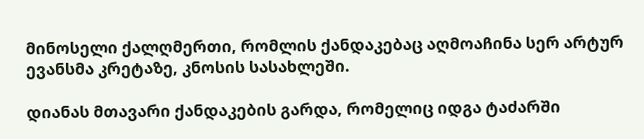მინოსელი ქალღმერთი, რომლის ქანდაკებაც აღმოაჩინა სერ არტურ ევანსმა კრეტაზე, კნოსის სასახლეში.

დიანას მთავარი ქანდაკების გარდა, რომელიც იდგა ტაძარში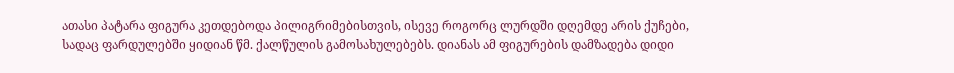ათასი პატარა ფიგურა კეთდებოდა პილიგრიმებისთვის, ისევე როგორც ლურდში დღემდე არის ქუჩები, სადაც ფარდულებში ყიდიან წმ. ქალწულის გამოსახულებებს. დიანას ამ ფიგურების დამზადება დიდი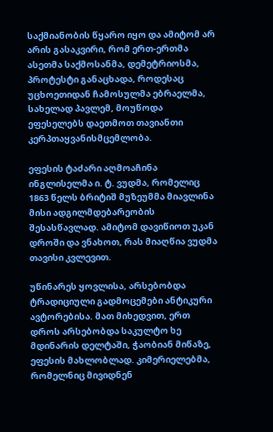საქმიანობის წყარო იყო და ამიტომ არ არის გასაკვირი, რომ ერთ-ერთმა ასეთმა საქმოსანმა, დემეტრიოსმა, პროტესტი განაცხადა, როდესაც უცხოეთიდან ჩამოსულმა ებრაელმა, სახელად პავლემ, მოუწოდა ეფესელებს დაეთმოთ თავიანთი კერპთაყვანისმცემლობა.

ეფესის ტაძარი აღმოაჩინა ინგლისელმა ი. ტ. ვუდმა, რომელიც 1863 წელს ბრიტიშ მუზეუმმა მიავლინა მისი ადგილმდებარეობის შესასწავლად. ამიტომ დავიწიოთ უკან დროში და ვნახოთ, რას მიაღწია ვუდმა თავისი კვლევით.

უწინარეს ყოვლისა, არსებობდა ტრადიციული გადმოცემები ანტიკური ავტორებისა. მათ მიხედვით, ერთ დროს არსებობდა საკულტო ხე მდინარის დელტაში, ჭაობიან მიწაზე, ეფესის მახლობლად. კიმერიელებმა, რომელნიც მივიდნენ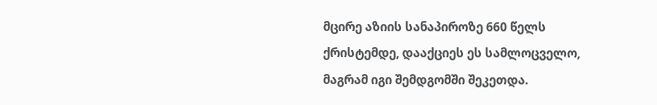მცირე აზიის სანაპიროზე 660 წელს ქრისტემდე, დააქციეს ეს სამლოცველო, მაგრამ იგი შემდგომში შეკეთდა.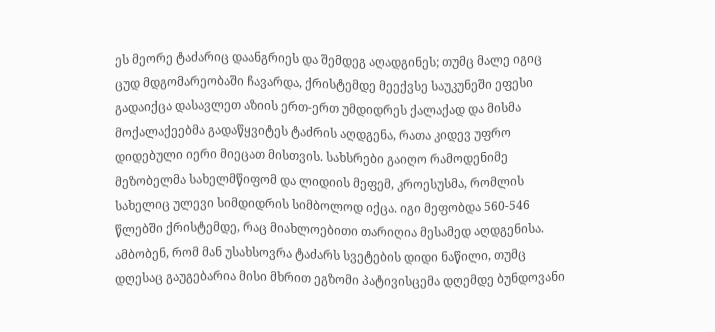ეს მეორე ტაძარიც დაანგრიეს და შემდეგ აღადგინეს; თუმც მალე იგიც ცუდ მდგომარეობაში ჩავარდა, ქრისტემდე მეექვსე საუკუნეში ეფესი გადაიქცა დასავლეთ აზიის ერთ-ერთ უმდიდრეს ქალაქად და მისმა მოქალაქეებმა გადაწყვიტეს ტაძრის აღდგენა, რათა კიდევ უფრო დიდებული იერი მიეცათ მისთვის. სახსრები გაიღო რამოდენიმე მეზობელმა სახელმწიფომ და ლიდიის მეფემ, კროესუსმა, რომლის სახელიც ულევი სიმდიდრის სიმბოლოდ იქცა. იგი მეფობდა 560-546 წლებში ქრისტემდე, რაც მიახლოებითი თარიღია მესამედ აღდგენისა. ამბობენ, რომ მან უსახსოვრა ტაძარს სვეტების დიდი ნაწილი, თუმც დღესაც გაუგებარია მისი მხრით ეგზომი პატივისცემა დღემდე ბუნდოვანი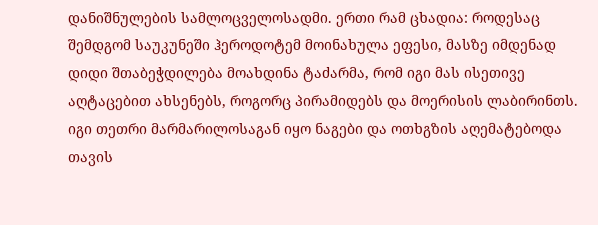დანიშნულების სამლოცველოსადმი. ერთი რამ ცხადია: როდესაც შემდგომ საუკუნეში ჰეროდოტემ მოინახულა ეფესი, მასზე იმდენად დიდი შთაბეჭდილება მოახდინა ტაძარმა, რომ იგი მას ისეთივე აღტაცებით ახსენებს, როგორც პირამიდებს და მოერისის ლაბირინთს. იგი თეთრი მარმარილოსაგან იყო ნაგები და ოთხგზის აღემატებოდა თავის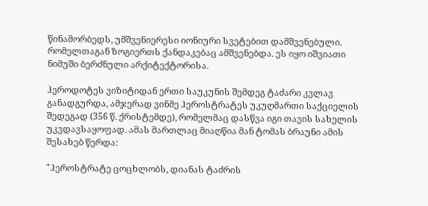წინამორბედს, უმშვენიერესი იონიური სვეტებით დამშვენებული. რომელთაგან ზოგიერთს ქანდაკებაც ამშვენებდა. ეს იყო იშვიათი ნიმუში ბერძნული არქიტექტორისა.

ჰეროდოტეს ვიზიტიდან ერთი საუკუნის შემდეგ ტაძარი კვლავ განადგურდა, ამჯერად ვინმე ჰეროსტრატეს უკუღმართი საქციელის შედეგად (356 წ. ქრისტემდე), რომელმაც დასწვა იგი თავის სახელის უკვდავსაყოფად. ამას მართლაც მიაღწია მან ტომას ბრაუნი ამის შესახებ წერდა:

"ჰეროსტრატე ცოცხლობს, დიანას ტაძრის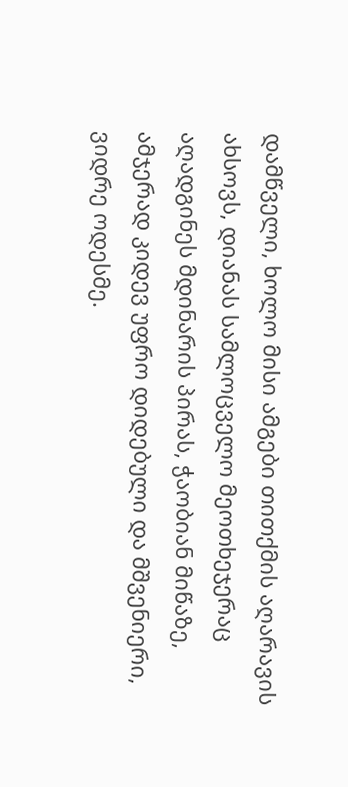დამწველი, ხოლო მისი ამგები თითქმის აღარავის ახსოვს, დიანას სამლოცველო მეოთხეჯერაც აღადგინეს მდინარის პირას, ჭაობიან მიწაზე, ამჯერად კიდევ უფრო დიდებული და მშვენიერი, ვიდრე ოდესმე.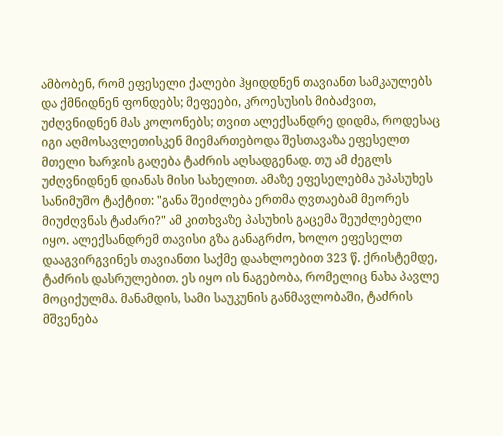ამბობენ, რომ ეფესელი ქალები ჰყიდდნენ თავიანთ სამკაულებს და ქმნიდნენ ფონდებს; მეფეები, კროესუსის მიბაძვით, უძღვნიდნენ მას კოლონებს; თვით ალექსანდრე დიდმა, როდესაც იგი აღმოსავლეთისკენ მიემართებოდა შესთავაზა ეფესელთ მთელი ხარჯის გაღება ტაძრის აღსადგენად. თუ ამ ძეგლს უძღვნიდნენ დიანას მისი სახელით. ამაზე ეფესელებმა უპასუხეს სანიმუშო ტაქტით: "განა შეიძლება ერთმა ღვთაებამ მეორეს მიუძღვნას ტაძარი?" ამ კითხვაზე პასუხის გაცემა შეუძლებელი იყო. ალექსანდრემ თავისი გზა განაგრძო, ხოლო ეფესელთ დააგვირგვინეს თავიანთი საქმე დაახლოებით 323 წ. ქრისტემდე, ტაძრის დასრულებით. ეს იყო ის ნაგებობა, რომელიც ნახა პავლე მოციქულმა. მანამდის, სამი საუკუნის განმავლობაში, ტაძრის მშვენება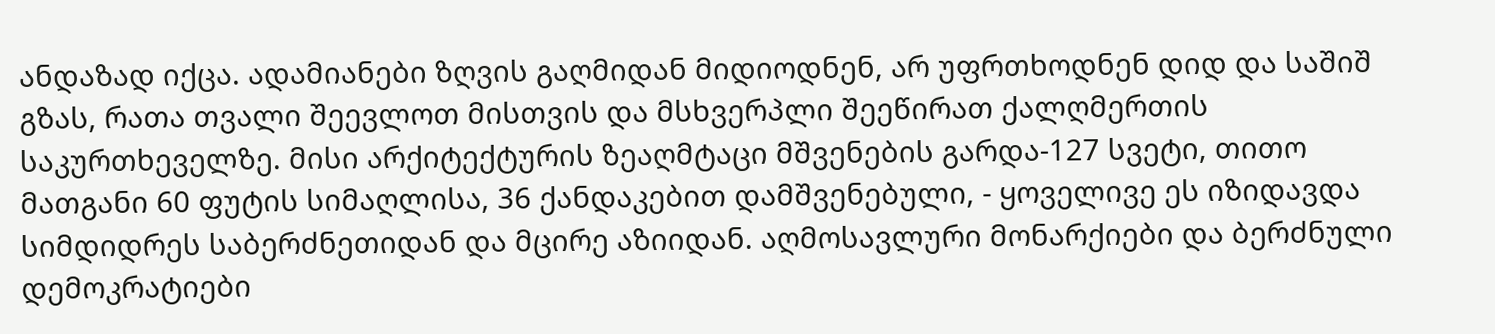ანდაზად იქცა. ადამიანები ზღვის გაღმიდან მიდიოდნენ, არ უფრთხოდნენ დიდ და საშიშ გზას, რათა თვალი შეევლოთ მისთვის და მსხვერპლი შეეწირათ ქალღმერთის საკურთხეველზე. მისი არქიტექტურის ზეაღმტაცი მშვენების გარდა-127 სვეტი, თითო მათგანი 60 ფუტის სიმაღლისა, 36 ქანდაკებით დამშვენებული, - ყოველივე ეს იზიდავდა სიმდიდრეს საბერძნეთიდან და მცირე აზიიდან. აღმოსავლური მონარქიები და ბერძნული დემოკრატიები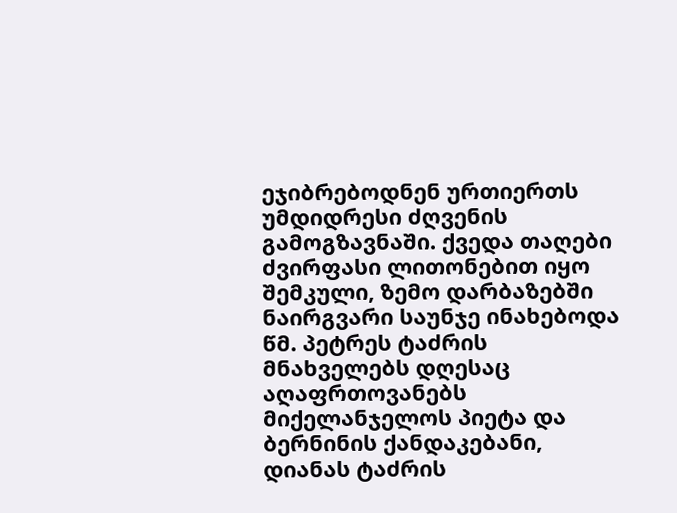ეჯიბრებოდნენ ურთიერთს უმდიდრესი ძღვენის გამოგზავნაში. ქვედა თაღები ძვირფასი ლითონებით იყო შემკული, ზემო დარბაზებში ნაირგვარი საუნჯე ინახებოდა წმ. პეტრეს ტაძრის მნახველებს დღესაც აღაფრთოვანებს მიქელანჯელოს პიეტა და ბერნინის ქანდაკებანი, დიანას ტაძრის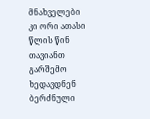მნახველები კი ორი ათასი წლის წინ თავიანთ გარშემო ხედავდნენ ბერძნული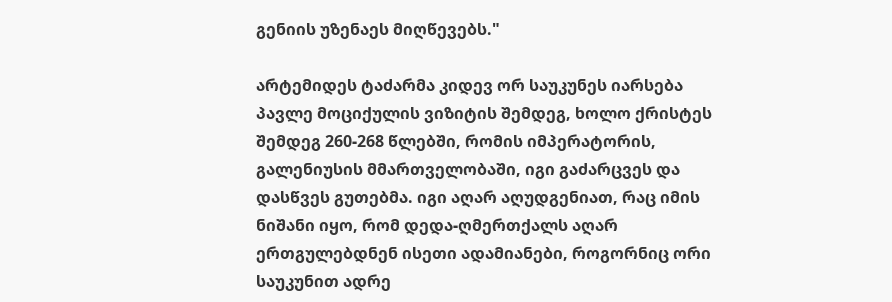გენიის უზენაეს მიღწევებს."

არტემიდეს ტაძარმა კიდევ ორ საუკუნეს იარსება პავლე მოციქულის ვიზიტის შემდეგ, ხოლო ქრისტეს შემდეგ 260-268 წლებში, რომის იმპერატორის, გალენიუსის მმართველობაში, იგი გაძარცვეს და დასწვეს გუთებმა. იგი აღარ აღუდგენიათ, რაც იმის ნიშანი იყო, რომ დედა-ღმერთქალს აღარ ერთგულებდნენ ისეთი ადამიანები, როგორნიც ორი საუკუნით ადრე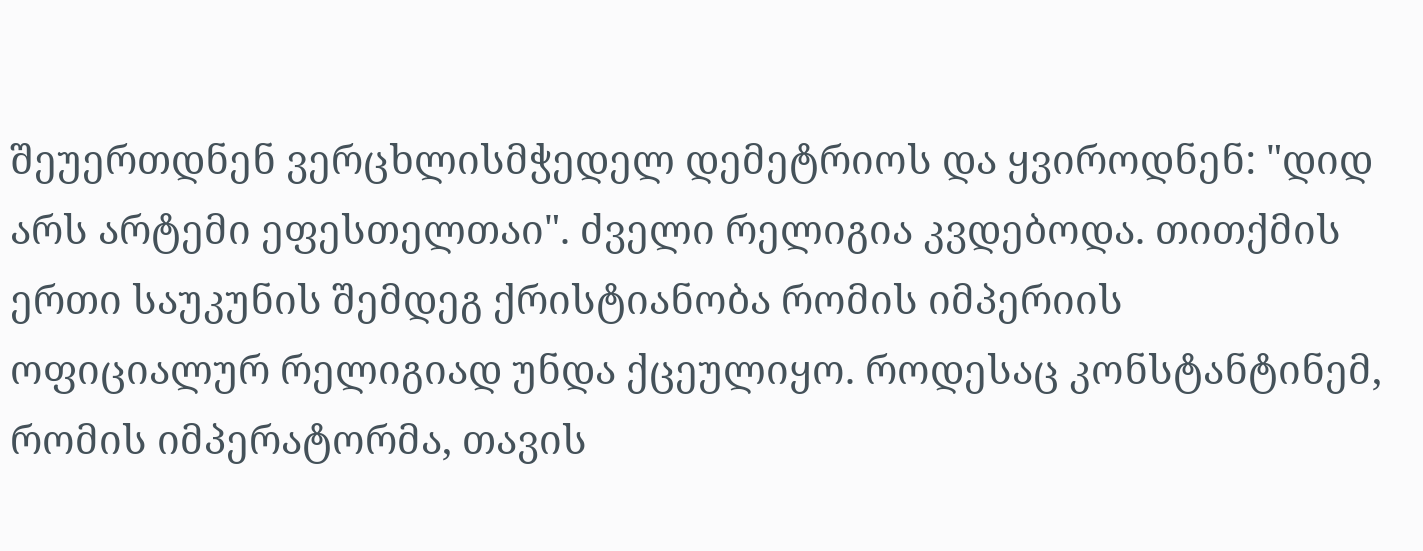შეუერთდნენ ვერცხლისმჭედელ დემეტრიოს და ყვიროდნენ: "დიდ არს არტემი ეფესთელთაი". ძველი რელიგია კვდებოდა. თითქმის ერთი საუკუნის შემდეგ ქრისტიანობა რომის იმპერიის ოფიციალურ რელიგიად უნდა ქცეულიყო. როდესაც კონსტანტინემ, რომის იმპერატორმა, თავის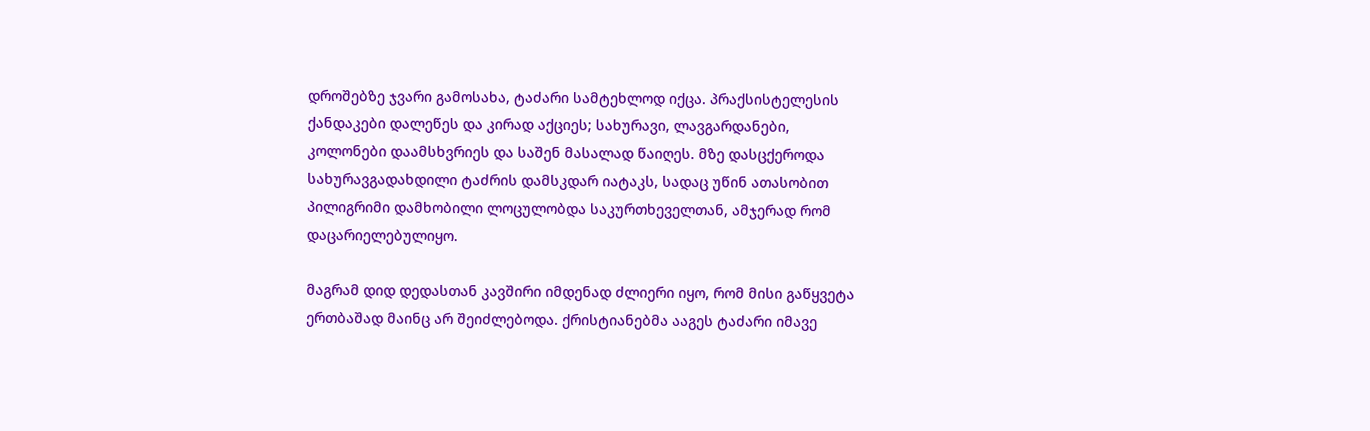დროშებზე ჯვარი გამოსახა, ტაძარი სამტეხლოდ იქცა. პრაქსისტელესის ქანდაკები დალეწეს და კირად აქციეს; სახურავი, ლავგარდანები, კოლონები დაამსხვრიეს და საშენ მასალად წაიღეს. მზე დასცქეროდა სახურავგადახდილი ტაძრის დამსკდარ იატაკს, სადაც უწინ ათასობით პილიგრიმი დამხობილი ლოცულობდა საკურთხეველთან, ამჯერად რომ დაცარიელებულიყო.

მაგრამ დიდ დედასთან კავშირი იმდენად ძლიერი იყო, რომ მისი გაწყვეტა ერთბაშად მაინც არ შეიძლებოდა. ქრისტიანებმა ააგეს ტაძარი იმავე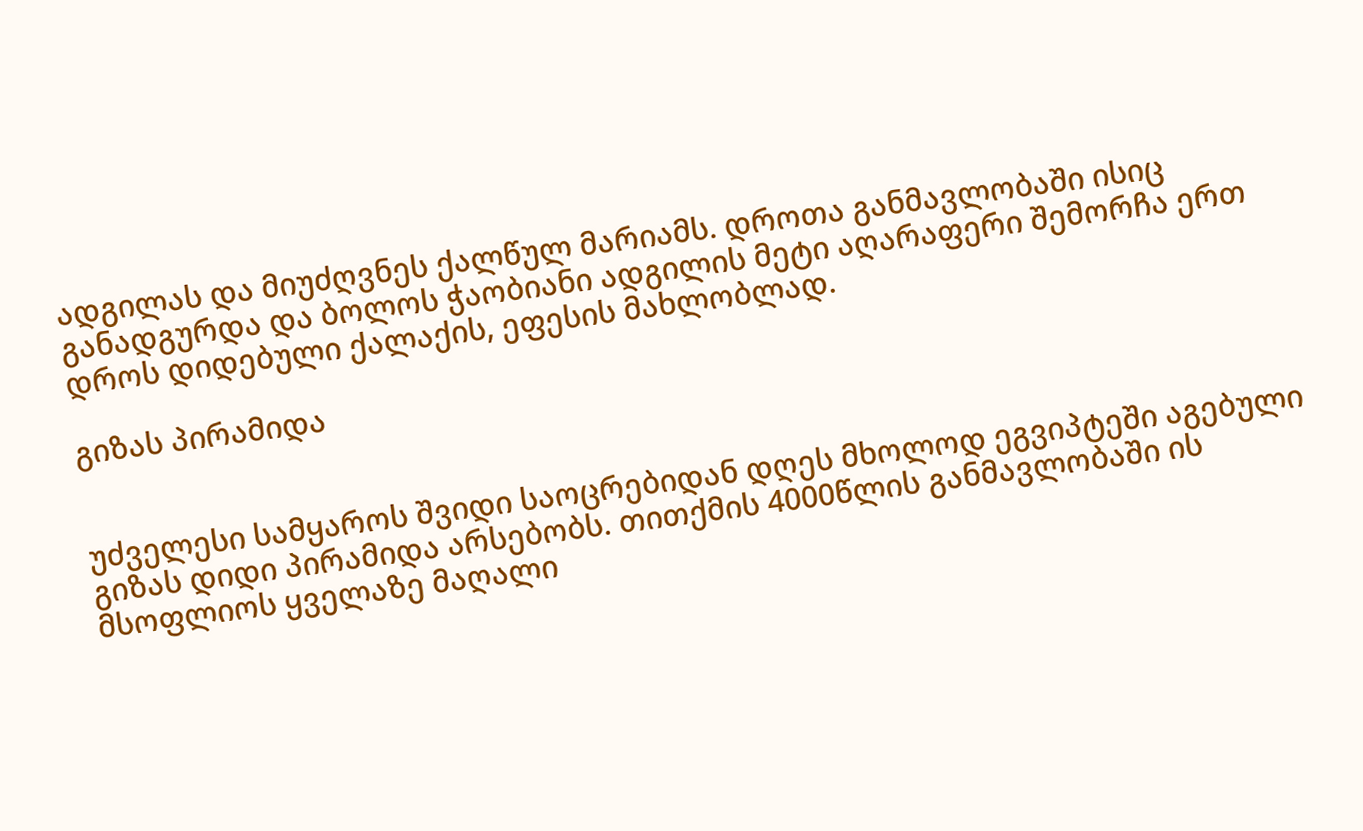ადგილას და მიუძღვნეს ქალწულ მარიამს. დროთა განმავლობაში ისიც განადგურდა და ბოლოს ჭაობიანი ადგილის მეტი აღარაფერი შემორჩა ერთ დროს დიდებული ქალაქის, ეფესის მახლობლად.

გიზას პირამიდა


უძველესი სამყაროს შვიდი საოცრებიდან დღეს მხოლოდ ეგვიპტეში აგებული გიზას დიდი პირამიდა არსებობს. თითქმის 4000წლის განმავლობაში ის მსოფლიოს ყველაზე მაღალი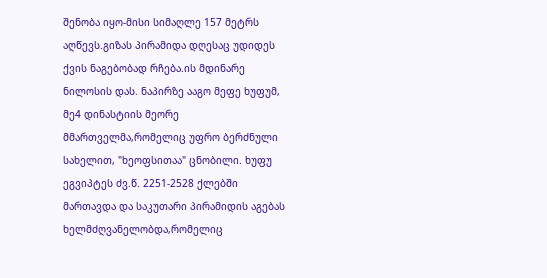შენობა იყო-მისი სიმაღლე 157 მეტრს აღწევს.გიზას პირამიდა დღესაც უდიდეს ქვის ნაგებობად რჩება.ის მდინარე ნილოსის დას. ნაპირზე ააგო მეფე ხუფუმ, მე4 დინასტიის მეორე მმართველმა,რომელიც უფრო ბერძნული სახელით, "ხეოფსითაა" ცნობილი. ხუფუ ეგვიპტეს ძვ.წ. 2251-2528 ქლებში მართავდა და საკუთარი პირამიდის აგებას ხელმძღვანელობდა,რომელიც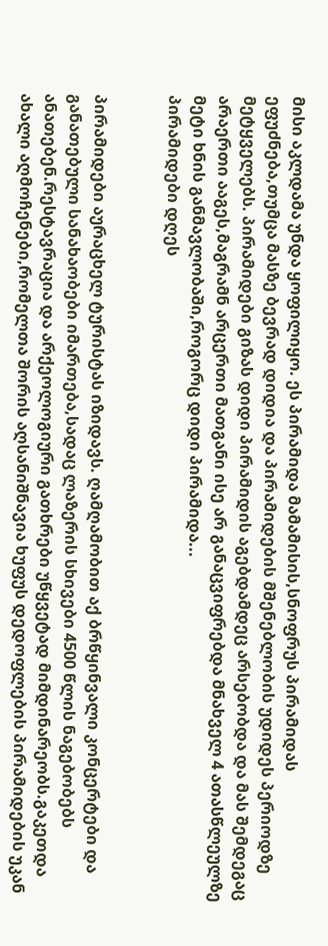მისი აკლდამა უნდა ყოფილიყო. ეს პირამიდა მამამისის,სნოფრუს პირამიდას ეფუძნება,თუმცა მასზე ბევრად დიდია და პირამიდების მშენებლობის უდიდეს პერიოდზე მეტყველებს. პირამიდები გიზას დიდი პირამიდის აგებდამდეც არსებობდა და მას შემდეგაც არაერთი ააგეს,მაგრამნ არცერთი მათგანი ისე არ განაცვიფრებდა მნახველ 4 ათასწლეულზე მეტი ხნის განმავლობაში,როგორც დიდი პირამიდა...
პირამიდები დღეს


პირამიდები აურაცხელ ტურისტას იზიდავს. ღამღამობით აქ ბრწყინვალი კონცერტები და განათებული სანახაობები იმართება,სადაც ლაზერის სხივები 4500 წლის ნაგებობებს ანათებენ.რესტავრაცია და არქეოლოგიური გათხრები უწყვეტად მიმდინარეობს.გაკეთდა ახალი აღმოჩენები,რომელთა შორის აღსანიშნავია ხუფუს დედოფლების პირამიდების უკან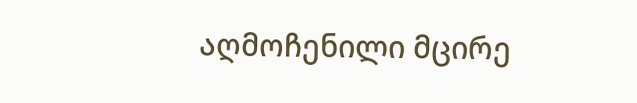აღმოჩენილი მცირე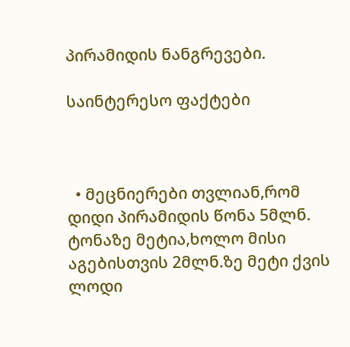პირამიდის ნანგრევები.

საინტერესო ფაქტები



  • მეცნიერები თვლიან,რომ დიდი პირამიდის წონა 5მლნ. ტონაზე მეტია,ხოლო მისი აგებისთვის 2მლნ.ზე მეტი ქვის ლოდი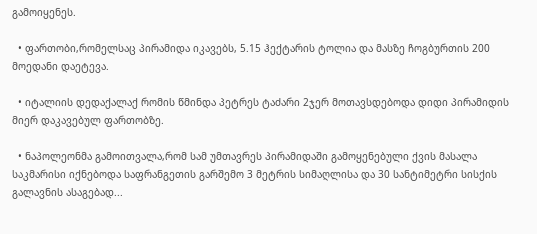გამოიყენეს.

  • ფართობი,რომელსაც პირამიდა იკავებს, 5.15 ჰექტარის ტოლია და მასზე ჩოგბურთის 200 მოედანი დაეტევა.

  • იტალიის დედაქალაქ რომის წმინდა პეტრეს ტაძარი 2ჯერ მოთავსდებოდა დიდი პირამიდის მიერ დაკავებულ ფართობზე.

  • ნაპოლეონმა გამოითვალა,რომ სამ უმთავრეს პირამიდაში გამოყენებული ქვის მასალა საკმარისი იქნებოდა საფრანგეთის გარშემო 3 მეტრის სიმაღლისა და 30 სანტიმეტრი სისქის გალავნის ასაგებად...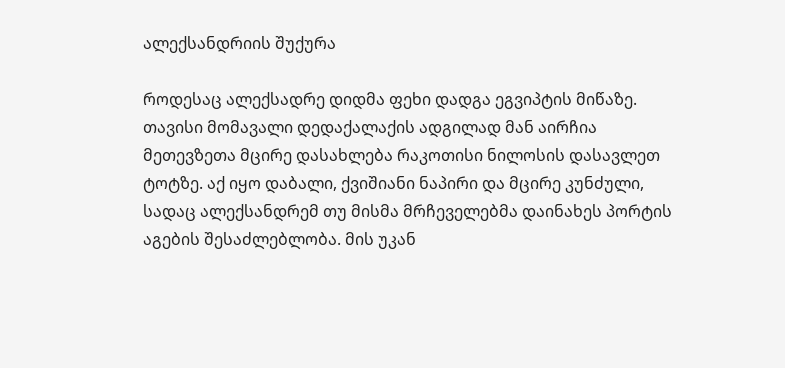ალექსანდრიის შუქურა

როდესაც ალექსადრე დიდმა ფეხი დადგა ეგვიპტის მიწაზე. თავისი მომავალი დედაქალაქის ადგილად მან აირჩია მეთევზეთა მცირე დასახლება რაკოთისი ნილოსის დასავლეთ ტოტზე. აქ იყო დაბალი, ქვიშიანი ნაპირი და მცირე კუნძული, სადაც ალექსანდრემ თუ მისმა მრჩეველებმა დაინახეს პორტის აგების შესაძლებლობა. მის უკან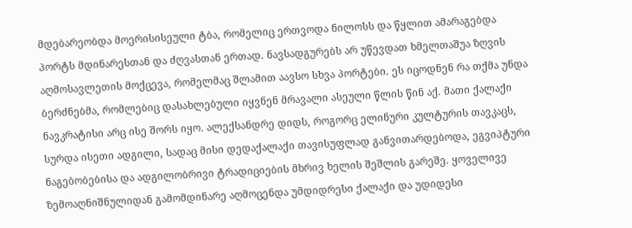მდებარეობდა მოერისისეული ტბა, რომელიც ერთვოდა ნილოსს და წყლით ამარაგებდა პორტს მდინარესთან და ძღვასთან ერთად. ნავსადგურებს არ უწევდათ ხმელთაშუა ზღვის აღმოსავლეთის მოქცევა, რომელმაც შლამით აავსო სხვა პორტები. ეს იცოდნენ რა თქმა უნდა ბერძნებმა, რომლებიც დასახლებული იყვნენ მრავალი ასეული წლის წინ აქ. მათი ქალაქი ნავკრატისი არც ისე შორს იყო. ალექსანდრე დიდს, როგორც ელინური კულტურის თავკაცს, სურდა ისეთი ადგილი, სადაც მისი დედაქალაქი თავისუფლად განვითარდებოდა, ეგვიპტური ნაგებობებისა და ადგილობრივი ტრადიციების მხრივ ხელის შეშლის გარეშე. ყოველივე ზემოაღნიშნულიდან გამომდინარე აღმოცენდა უმდიდრესი ქალაქი და უდიდესი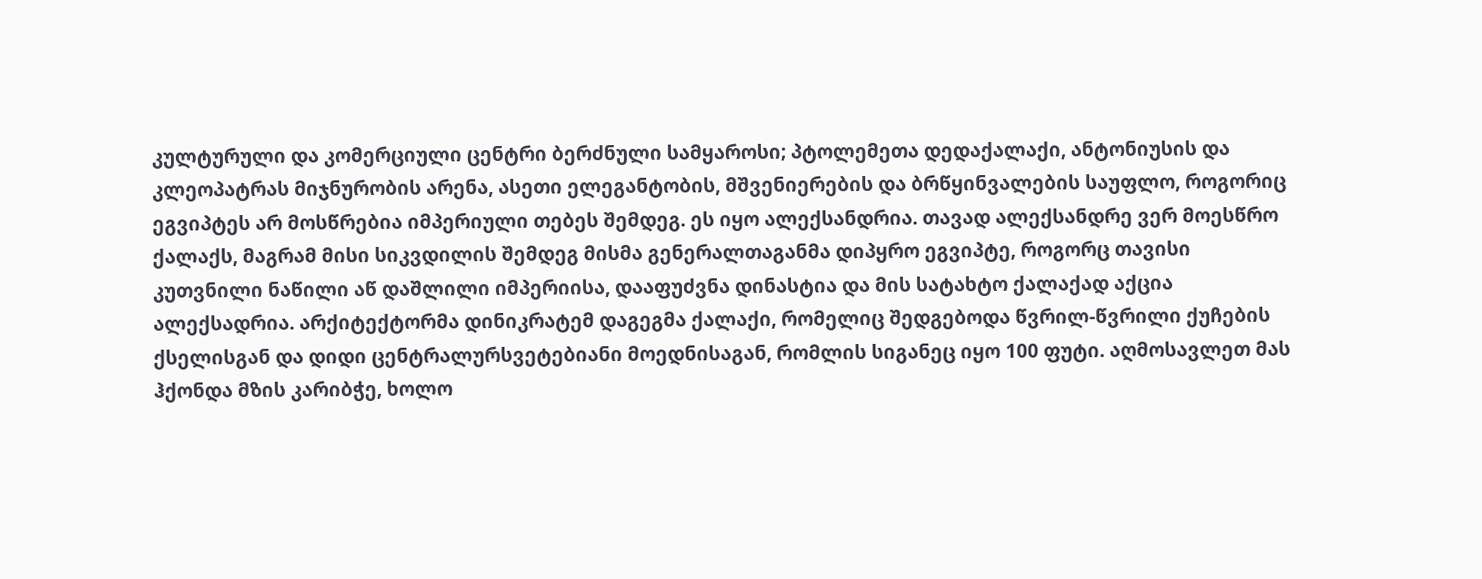კულტურული და კომერციული ცენტრი ბერძნული სამყაროსი; პტოლემეთა დედაქალაქი, ანტონიუსის და კლეოპატრას მიჯნურობის არენა, ასეთი ელეგანტობის, მშვენიერების და ბრწყინვალების საუფლო, როგორიც ეგვიპტეს არ მოსწრებია იმპერიული თებეს შემდეგ. ეს იყო ალექსანდრია. თავად ალექსანდრე ვერ მოესწრო ქალაქს, მაგრამ მისი სიკვდილის შემდეგ მისმა გენერალთაგანმა დიპყრო ეგვიპტე, როგორც თავისი კუთვნილი ნაწილი აწ დაშლილი იმპერიისა, დააფუძვნა დინასტია და მის სატახტო ქალაქად აქცია ალექსადრია. არქიტექტორმა დინიკრატემ დაგეგმა ქალაქი, რომელიც შედგებოდა წვრილ-წვრილი ქუჩების ქსელისგან და დიდი ცენტრალურსვეტებიანი მოედნისაგან, რომლის სიგანეც იყო 100 ფუტი. აღმოსავლეთ მას ჰქონდა მზის კარიბჭე, ხოლო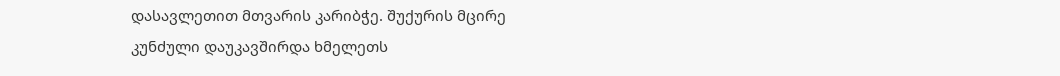დასავლეთით მთვარის კარიბჭე. შუქურის მცირე კუნძული დაუკავშირდა ხმელეთს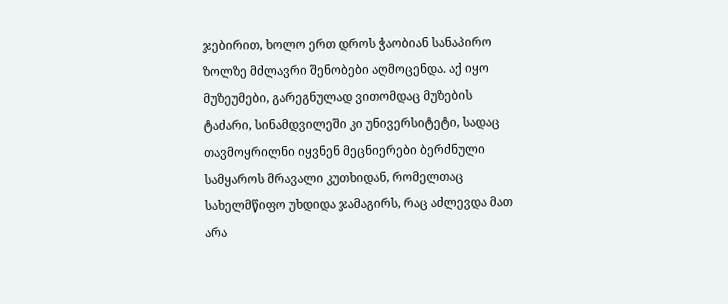ჯებირით, ხოლო ერთ დროს ჭაობიან სანაპირო ზოლზე მძლავრი შენობები აღმოცენდა. აქ იყო მუზეუმები, გარეგნულად ვითომდაც მუზების ტაძარი, სინამდვილეში კი უნივერსიტეტი, სადაც თავმოყრილნი იყვნენ მეცნიერები ბერძნული სამყაროს მრავალი კუთხიდან, რომელთაც სახელმწიფო უხდიდა ჯამაგირს, რაც აძლევდა მათ არა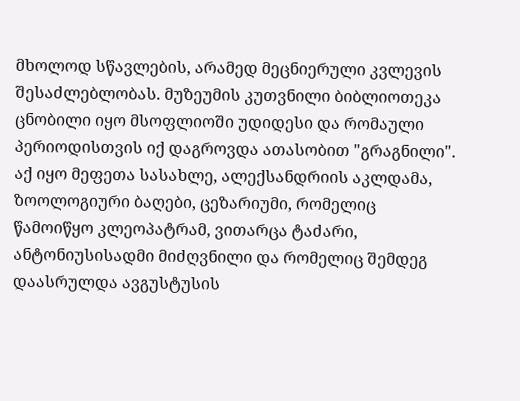მხოლოდ სწავლების, არამედ მეცნიერული კვლევის შესაძლებლობას. მუზეუმის კუთვნილი ბიბლიოთეკა ცნობილი იყო მსოფლიოში უდიდესი და რომაული პერიოდისთვის იქ დაგროვდა ათასობით "გრაგნილი". აქ იყო მეფეთა სასახლე, ალექსანდრიის აკლდამა, ზოოლოგიური ბაღები, ცეზარიუმი, რომელიც წამოიწყო კლეოპატრამ, ვითარცა ტაძარი, ანტონიუსისადმი მიძღვნილი და რომელიც შემდეგ დაასრულდა ავგუსტუსის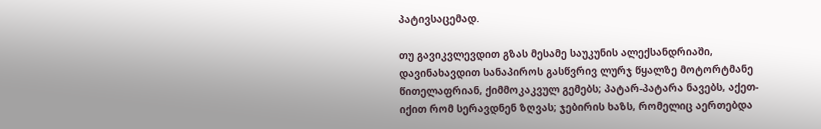პატივსაცემად.

თუ გავიკვლევდით გზას მესამე საუკუნის ალექსანდრიაში, დავინახავდით სანაპიროს გასწვრივ ლურჯ წყალზე მოტორტმანე წითელაფრიან, ქიმმოკაკვულ გემებს; პატარ-პატარა ნავებს, აქეთ-იქით რომ სერავდნენ ზღვას; ჯებირის ხაზს, რომელიც აერთებდა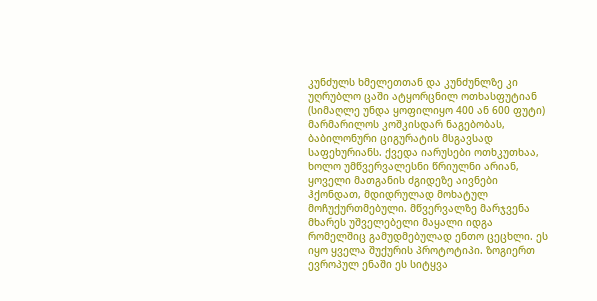კუნძულს ხმელეთთან და კუნძუნლზე კი უღრუბლო ცაში ატყორცნილ ოთხასფუტიან (სიმაღლე უნდა ყოფილიყო 400 ან 600 ფუტი) მარმარილოს კოშკისდარ ნაგებობას, ბაბილონური ციგურატის მსგავსად საფეხურიანს. ქვედა იარუსები ოთხკუთხაა, ხოლო უმწვერვალესნი წრიულნი არიან, ყოველი მათგანის ძგიდეზე აივნები ჰქონდათ, მდიდრულად მოხატულ მოჩუქურთმებული. მწვერვალზე მარჯვენა მხარეს უშველებელი მაყალი იდგა რომელშიც გამუდმებულად ენთო ცეცხლი. ეს იყო ყველა შუქურის პროტოტიპი. ზოგიერთ ევროპულ ენაში ეს სიტყვა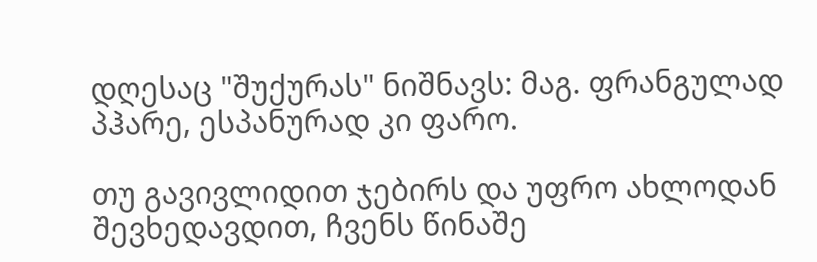დღესაც "შუქურას" ნიშნავს: მაგ. ფრანგულად პჰარე, ესპანურად კი ფარო.

თუ გავივლიდით ჯებირს და უფრო ახლოდან შევხედავდით, ჩვენს წინაშე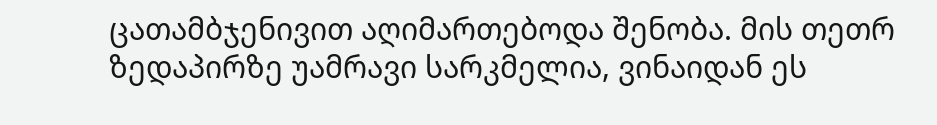ცათამბჯენივით აღიმართებოდა შენობა. მის თეთრ ზედაპირზე უამრავი სარკმელია, ვინაიდან ეს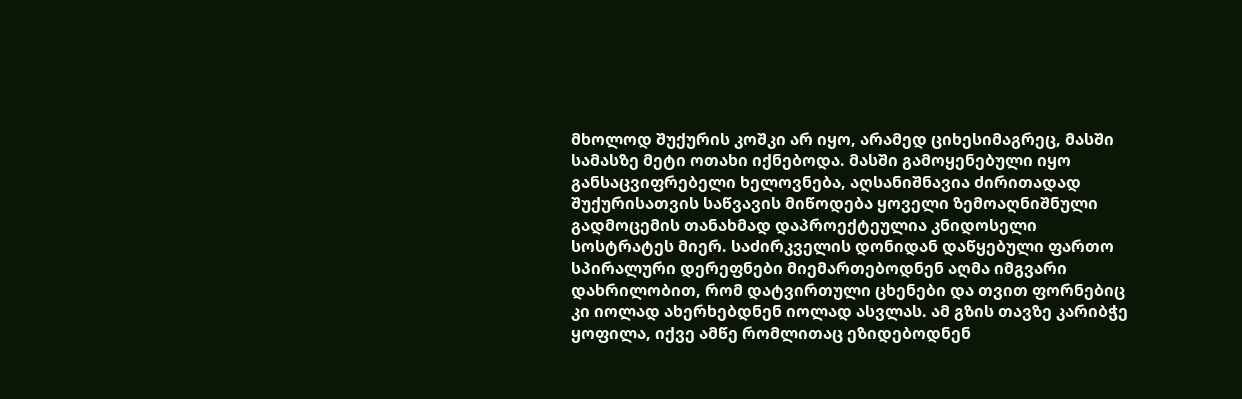მხოლოდ შუქურის კოშკი არ იყო, არამედ ციხესიმაგრეც, მასში სამასზე მეტი ოთახი იქნებოდა. მასში გამოყენებული იყო განსაცვიფრებელი ხელოვნება, აღსანიშნავია ძირითადად შუქურისათვის საწვავის მიწოდება ყოველი ზემოაღნიშნული გადმოცემის თანახმად დაპროექტეულია კნიდოსელი სოსტრატეს მიერ. საძირკველის დონიდან დაწყებული ფართო სპირალური დერეფნები მიემართებოდნენ აღმა იმგვარი დახრილობით, რომ დატვირთული ცხენები და თვით ფორნებიც კი იოლად ახერხებდნენ იოლად ასვლას. ამ გზის თავზე კარიბჭე ყოფილა, იქვე ამწე რომლითაც ეზიდებოდნენ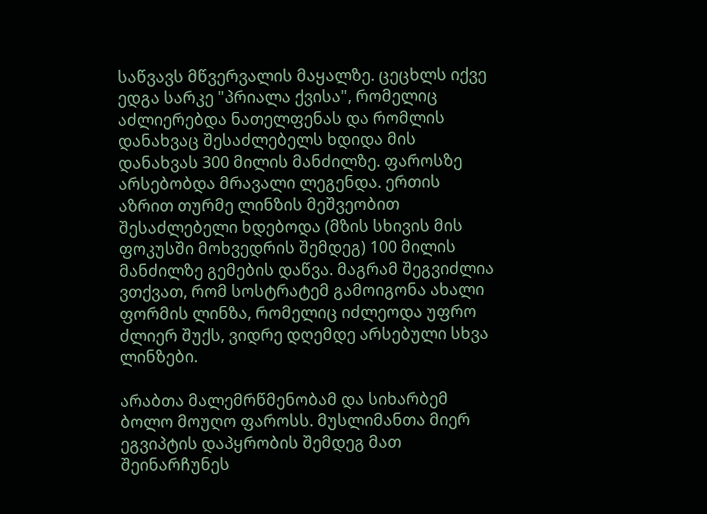საწვავს მწვერვალის მაყალზე. ცეცხლს იქვე ედგა სარკე "პრიალა ქვისა", რომელიც აძლიერებდა ნათელფენას და რომლის დანახვაც შესაძლებელს ხდიდა მის დანახვას 300 მილის მანძილზე. ფაროსზე არსებობდა მრავალი ლეგენდა. ერთის აზრით თურმე ლინზის მეშვეობით შესაძლებელი ხდებოდა (მზის სხივის მის ფოკუსში მოხვედრის შემდეგ) 100 მილის მანძილზე გემების დაწვა. მაგრამ შეგვიძლია ვთქვათ, რომ სოსტრატემ გამოიგონა ახალი ფორმის ლინზა, რომელიც იძლეოდა უფრო ძლიერ შუქს, ვიდრე დღემდე არსებული სხვა ლინზები.

არაბთა მალემრწმენობამ და სიხარბემ ბოლო მოუღო ფაროსს. მუსლიმანთა მიერ ეგვიპტის დაპყრობის შემდეგ მათ შეინარჩუნეს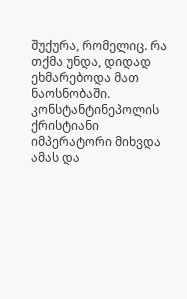შუქურა, რომელიც. რა თქმა უნდა, დიდად ეხმარებოდა მათ ნაოსნობაში. კონსტანტინეპოლის ქრისტიანი იმპერატორი მიხვდა ამას და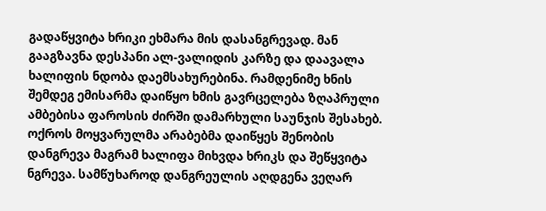გადაწყვიტა ხრიკი ეხმარა მის დასანგრევად. მან გააგზავნა დესპანი ალ-ვალიდის კარზე და დაავალა ხალიფის ნდობა დაემსახურებინა. რამდენიმე ხნის შემდეგ ემისარმა დაიწყო ხმის გავრცელება ზღაპრული ამბებისა ფაროსის ძირში დამარხული საუნჯის შესახებ. ოქროს მოყვარულმა არაბებმა დაიწყეს შენობის დანგრევა მაგრამ ხალიფა მიხვდა ხრიკს და შეწყვიტა ნგრევა. სამწუხაროდ დანგრეულის აღდგენა ვეღარ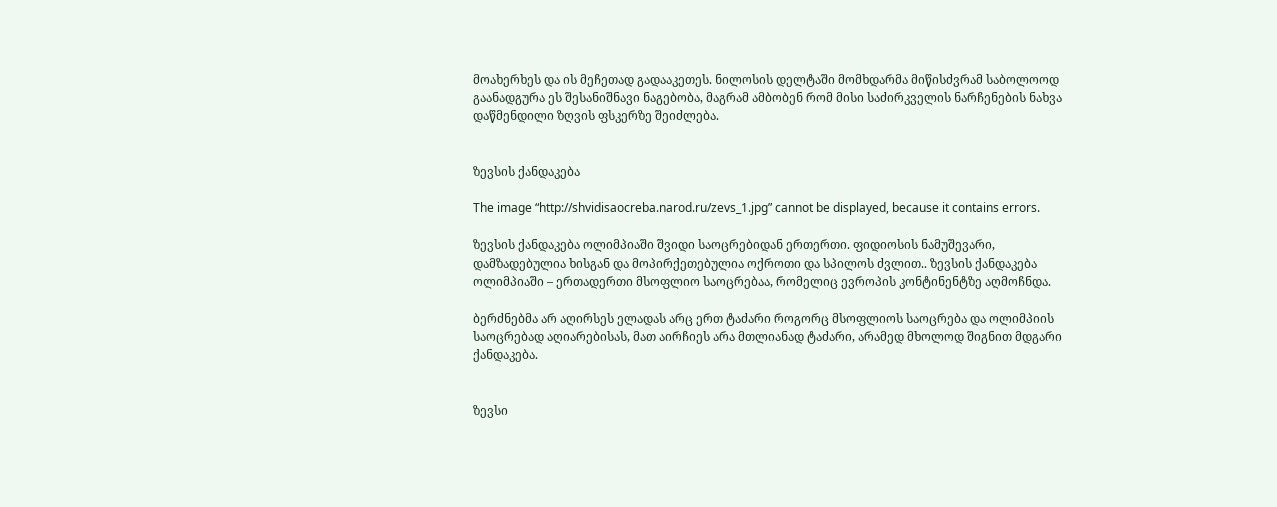მოახერხეს და ის მეჩეთად გადააკეთეს. ნილოსის დელტაში მომხდარმა მიწისძვრამ საბოლოოდ გაანადგურა ეს შესანიშნავი ნაგებობა, მაგრამ ამბობენ რომ მისი საძირკველის ნარჩენების ნახვა დაწმენდილი ზღვის ფსკერზე შეიძლება.


ზევსის ქანდაკება

The image “http://shvidisaocreba.narod.ru/zevs_1.jpg” cannot be displayed, because it contains errors.

ზევსის ქანდაკება ოლიმპიაში შვიდი საოცრებიდან ერთერთი. ფიდიოსის ნამუშევარი, დამზადებულია ხისგან და მოპირქეთებულია ოქროთი და სპილოს ძვლით.. ზევსის ქანდაკება ოლიმპიაში – ერთადერთი მსოფლიო საოცრებაა, რომელიც ევროპის კონტინენტზე აღმოჩნდა.

ბერძნებმა არ აღირსეს ელადას არც ერთ ტაძარი როგორც მსოფლიოს საოცრება და ოლიმპიის საოცრებად აღიარებისას, მათ აირჩიეს არა მთლიანად ტაძარი, არამედ მხოლოდ შიგნით მდგარი ქანდაკება.


ზევსი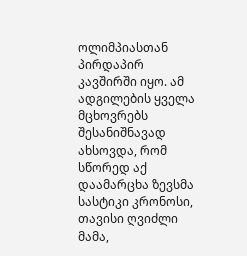ოლიმპიასთან პირდაპირ კავშირში იყო. ამ ადგილების ყველა მცხოვრებს შესანიშნავად ახსოვდა, რომ სწორედ აქ დაამარცხა ზევსმა სასტიკი კრონოსი, თავისი ღვიძლი მამა,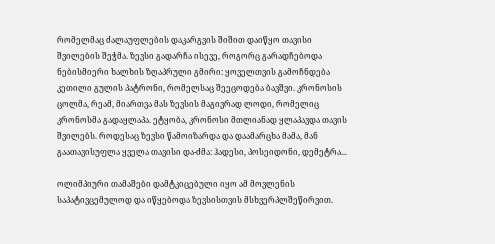რომელმაც ძალაუფლების დაკარგვის შიშით დაიწყო თავისი შვილების შეჭმა. ზევსი გადარჩა ისევე, როგორც გარადჩებოდა ნებისმიერი ხალხის ზღაპრული გმირი: ყოველთვის გამოჩნდება კეთილი გულის პატრონი, რომელსაც შეეცოდება ბავშვი. კრონოსის ცოლმა, რეამ, მიართვა მას ზევსის მაგივრად ლოდი, რომელიც კრონოსმა გადაყლაპა. ეტყობა, კრონოსი მთლიანად ყლაპავდა თავის შვილებს. როდესაც ზევსი წამოიზარდა და დაამარცხა მამა, მან გაათავისუფლა ყველა თავისი და-ძმა: ჰადესი, პოსეიდონი, დემეტრა...

ოლიმპიური თამაშები დამტკიცებული იყო ამ მოვლენის საპატივცემულოდ და იწყებოდა ზევსისთვის მსხვერპლშეწირვით.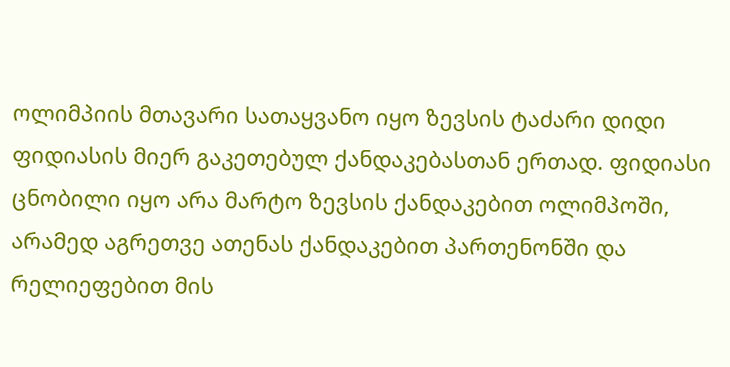ოლიმპიის მთავარი სათაყვანო იყო ზევსის ტაძარი დიდი ფიდიასის მიერ გაკეთებულ ქანდაკებასთან ერთად. ფიდიასი ცნობილი იყო არა მარტო ზევსის ქანდაკებით ოლიმპოში, არამედ აგრეთვე ათენას ქანდაკებით პართენონში და რელიეფებით მის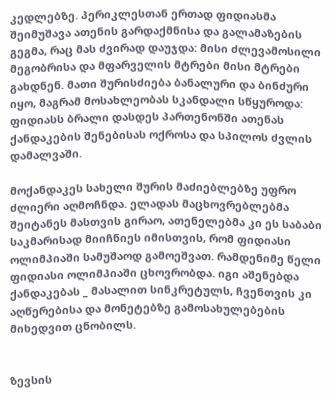კედლებზე. პერიკლესთან ერთად ფიდიასმა შეიმუშავა ათენის გარდაქმნისა და გალამაზების გეგმა, რაც მას ძვირად დაუჯდა: მისი ძლევამოსილი მეგობრისა და მფარველის მტრები მისი მტრები გახდნენ. მათი შურისძიება ბანალური და ბინძური იყო, მაგრამ მოსახლეობას სკანდალი სწყუროდა: ფიდიასს ბრალი დასდეს პართენონში ათენას ქანდაკების შენებისას ოქროსა და სპილოს ძვლის დამალვაში.

მოქანდაკეს სახელი შურის მაძიებლებზე უფრო ძლიერი აღმოჩნდა. ელადას მაცხოვრებლებმა შეიტანეს მასთვის გირაო, ათენელებმა კი ეს საბაბი საკმარისად მიიჩნიეს იმისთვის, რომ ფიდიასი ოლიმპიაში სამუშაოდ გამოეშვათ. რამდენიმე წელი ფიდიასი ოლიმპიაში ცხოვრობდა. იგი აშენებდა ქანდაკებას _ მასალით სინკრეტულს, ჩვენთვის კი აღწერებისა და მონეტებზე გამოსახულებების მიხედვით ცნობილს.


ზევსის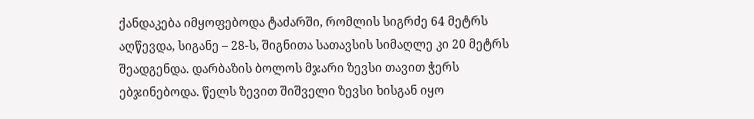ქანდაკება იმყოფებოდა ტაძარში, რომლის სიგრძე 64 მეტრს აღწევდა, სიგანე – 28-ს, შიგნითა სათავსის სიმაღლე კი 20 მეტრს შეადგენდა. დარბაზის ბოლოს მჯარი ზევსი თავით ჭერს ებჯინებოდა. წელს ზევით შიშველი ზევსი ხისგან იყო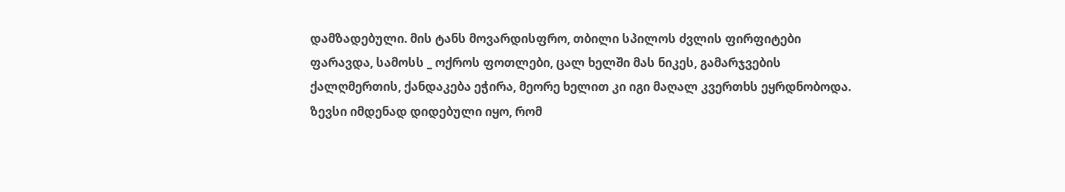დამზადებული. მის ტანს მოვარდისფრო, თბილი სპილოს ძვლის ფირფიტები ფარავდა, სამოსს _ ოქროს ფოთლები, ცალ ხელში მას ნიკეს, გამარჯვების ქალღმერთის, ქანდაკება ეჭირა, მეორე ხელით კი იგი მაღალ კვერთხს ეყრდნობოდა. ზევსი იმდენად დიდებული იყო, რომ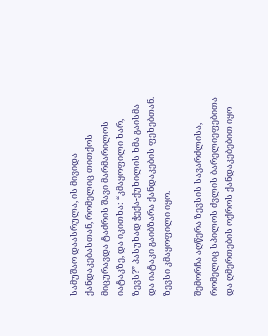სამუშაო დაასრულა, ის მივიდა ქანდაკებასთან, რომელიც თითქოს მიცურავდა ტაძრის შავი მარმარილოს იატაკზე, და იკითხა: “კმაყოფილი ხარ, ზევს?” პასუხად ჭექა-ქუხილის ხმა გაისმა და იატაკი გაიბზარა ქანდაკების ფეხებთან. ზევსი კმაყოფილი იყო.

შემორჩა აღწერა ზევსის სავარძლისა, რომელიც სპილოს ძვლის ბარელიეფებითა და ღმერთების ოქროს ქანდაკებებით იყო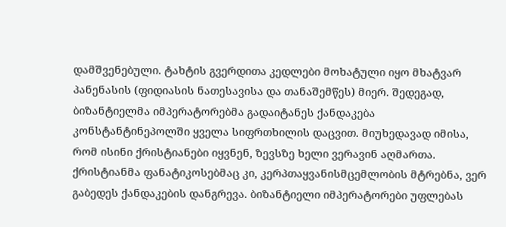დამშვენებული. ტახტის გვერდითა კედლები მოხატული იყო მხატვარ პანენასის (ფიდიასის ნათესავისა და თანაშემწეს) მიერ. შედეგად, ბიზანტიელმა იმპერატორებმა გადაიტანეს ქანდაკება კონსტანტინეპოლში ყველა სიფრთხილის დაცვით. მიუხედავად იმისა, რომ ისინი ქრისტიანები იყვნენ, ზევსზე ხელი ვერავინ აღმართა. ქრისტიანმა ფანატიკოსებმაც კი, კერპთაყვანისმცემლობის მტრებნა, ვერ გაბედეს ქანდაკების დანგრევა. ბიზანტიელი იმპერატორები უფლებას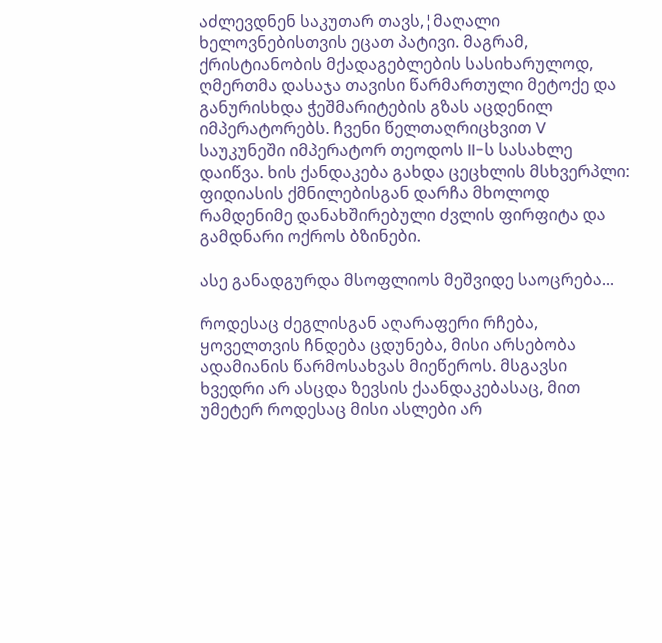აძლევდნენ საკუთარ თავს,¦მაღალი ხელოვნებისთვის ეცათ პატივი. მაგრამ, ქრისტიანობის მქადაგებლების სასიხარულოდ, ღმერთმა დასაჯა თავისი წარმართული მეტოქე და განურისხდა ჭეშმარიტების გზას აცდენილ იმპერატორებს. ჩვენი წელთაღრიცხვით V საუკუნეში იმპერატორ თეოდოს II-ს სასახლე დაიწვა. ხის ქანდაკება გახდა ცეცხლის მსხვერპლი: ფიდიასის ქმნილებისგან დარჩა მხოლოდ რამდენიმე დანახშირებული ძვლის ფირფიტა და გამდნარი ოქროს ბზინები.

ასე განადგურდა მსოფლიოს მეშვიდე საოცრება...

როდესაც ძეგლისგან აღარაფერი რჩება, ყოველთვის ჩნდება ცდუნება, მისი არსებობა ადამიანის წარმოსახვას მიეწეროს. მსგავსი ხვედრი არ ასცდა ზევსის ქაანდაკებასაც, მით უმეტერ როდესაც მისი ასლები არ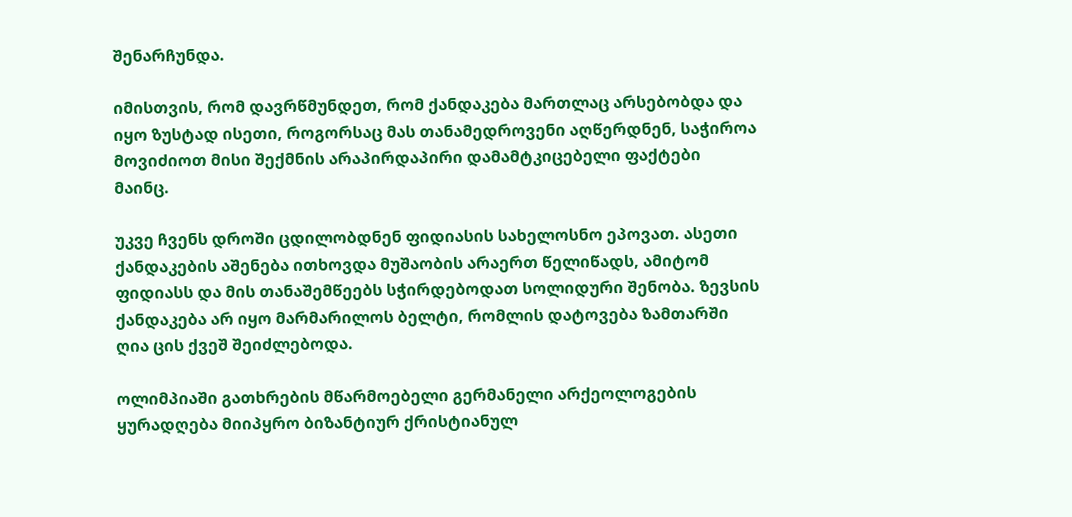შენარჩუნდა.

იმისთვის, რომ დავრწმუნდეთ, რომ ქანდაკება მართლაც არსებობდა და იყო ზუსტად ისეთი, როგორსაც მას თანამედროვენი აღწერდნენ, საჭიროა მოვიძიოთ მისი შექმნის არაპირდაპირი დამამტკიცებელი ფაქტები მაინც.

უკვე ჩვენს დროში ცდილობდნენ ფიდიასის სახელოსნო ეპოვათ. ასეთი ქანდაკების აშენება ითხოვდა მუშაობის არაერთ წელიწადს, ამიტომ ფიდიასს და მის თანაშემწეებს სჭირდებოდათ სოლიდური შენობა. ზევსის ქანდაკება არ იყო მარმარილოს ბელტი, რომლის დატოვება ზამთარში ღია ცის ქვეშ შეიძლებოდა.

ოლიმპიაში გათხრების მწარმოებელი გერმანელი არქეოლოგების ყურადღება მიიპყრო ბიზანტიურ ქრისტიანულ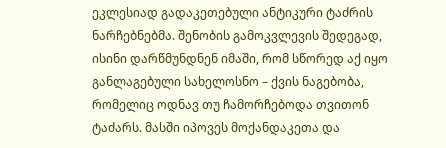ეკლესიად გადაკეთებული ანტიკური ტაძრის ნარჩებნებმა. შენობის გამოკვლევის შედეგად, ისინი დარწმუნდნენ იმაში, რომ სწორედ აქ იყო განლაგებული სახელოსნო – ქვის ნაგებობა, რომელიც ოდნავ თუ ჩამორჩებოდა თვითონ ტაძარს. მასში იპოვეს მოქანდაკეთა და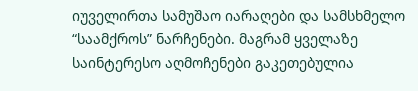იუველირთა სამუშაო იარაღები და სამსხმელო “საამქროს” ნარჩენები. მაგრამ ყველაზე საინტერესო აღმოჩენები გაკეთებულია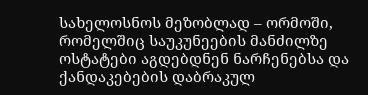სახელოსნოს მეზობლად – ორმოში, რომელშიც საუკუნეების მანძილზე ოსტატები აგდებდნენ ნარჩენებსა და ქანდაკებების დაბრაკულ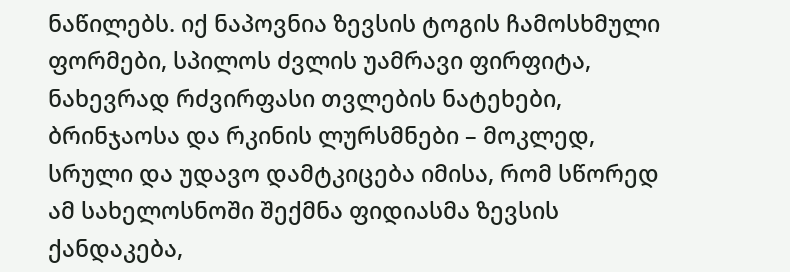ნაწილებს. იქ ნაპოვნია ზევსის ტოგის ჩამოსხმული ფორმები, სპილოს ძვლის უამრავი ფირფიტა, ნახევრად რძვირფასი თვლების ნატეხები, ბრინჯაოსა და რკინის ლურსმნები – მოკლედ, სრული და უდავო დამტკიცება იმისა, რომ სწორედ ამ სახელოსნოში შექმნა ფიდიასმა ზევსის ქანდაკება,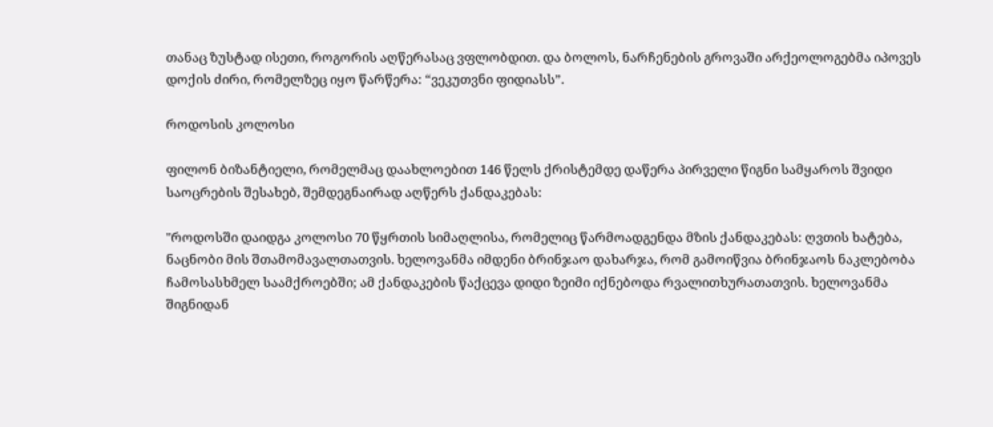თანაც ზუსტად ისეთი, როგორის აღწერასაც ვფლობდით. და ბოლოს, ნარჩენების გროვაში არქეოლოგებმა იპოვეს დოქის ძირი, რომელზეც იყო წარწერა: “ვეკუთვნი ფიდიასს”.

როდოსის კოლოსი

ფილონ ბიზანტიელი, რომელმაც დაახლოებით 146 წელს ქრისტემდე დაწერა პირველი წიგნი სამყაროს შვიდი საოცრების შესახებ, შემდეგნაირად აღწერს ქანდაკებას:

"როდოსში დაიდგა კოლოსი 70 წყრთის სიმაღლისა, რომელიც წარმოადგენდა მზის ქანდაკებას: ღვთის ხატება, ნაცნობი მის შთამომავალთათვის. ხელოვანმა იმდენი ბრინჯაო დახარჯა, რომ გამოიწვია ბრინჯაოს ნაკლებობა ჩამოსასხმელ საამქროებში; ამ ქანდაკების წაქცევა დიდი ზეიმი იქნებოდა რვალითხურათათვის. ხელოვანმა შიგნიდან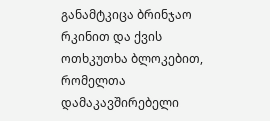განამტკიცა ბრინჯაო რკინით და ქვის ოთხკუთხა ბლოკებით, რომელთა დამაკავშირებელი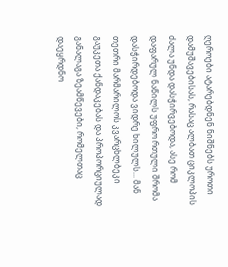ღეროები ატარებდნენ ნიშნებს უროთი დამუშავებისას, რასაც ალბათ ციკლოპის ძალა უნდა დასჭირვებოდა, ასე რომ დაფარულ ნაწილს უფრო რთული შრომა დასჭირდებოდა ვიდრე ხილულს... მან თეთრი მარმარილოს კვარცხლბეკი გაუკეთა ქანდაკებას და პროპორციულად განალაგა ზეამწევები, რომელთაც დაეყრდნო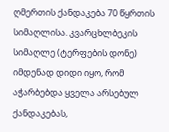ღმერთის ქანდაკება 70 წყრთის სიმაღლისა. კვარცხლბეკის სიმაღლე (ტერფების დონე) იმდენად დიდი იყო, რომ აჭარბებდა ყველა არსებულ ქანდაკებას,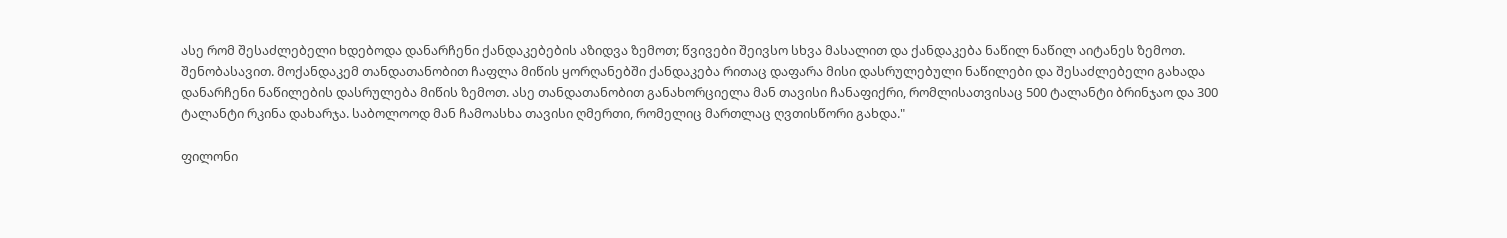ასე რომ შესაძლებელი ხდებოდა დანარჩენი ქანდაკებების აზიდვა ზემოთ; წვივები შეივსო სხვა მასალით და ქანდაკება ნაწილ ნაწილ აიტანეს ზემოთ. შენობასავით. მოქანდაკემ თანდათანობით ჩაფლა მიწის ყორღანებში ქანდაკება რითაც დაფარა მისი დასრულებული ნაწილები და შესაძლებელი გახადა დანარჩენი ნაწილების დასრულება მიწის ზემოთ. ასე თანდათანობით განახორციელა მან თავისი ჩანაფიქრი, რომლისათვისაც 500 ტალანტი ბრინჯაო და 300 ტალანტი რკინა დახარჯა. საბოლოოდ მან ჩამოასხა თავისი ღმერთი, რომელიც მართლაც ღვთისწორი გახდა."

ფილონი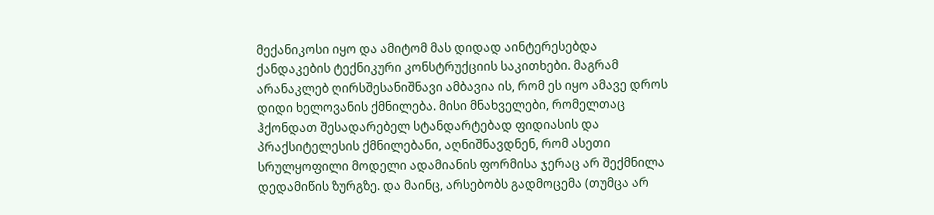მექანიკოსი იყო და ამიტომ მას დიდად აინტერესებდა ქანდაკების ტექნიკური კონსტრუქციის საკითხები. მაგრამ არანაკლებ ღირსშესანიშნავი ამბავია ის, რომ ეს იყო ამავე დროს დიდი ხელოვანის ქმნილება. მისი მნახველები, რომელთაც ჰქონდათ შესადარებელ სტანდარტებად ფიდიასის და პრაქსიტელესის ქმნილებანი, აღნიშნავდნენ, რომ ასეთი სრულყოფილი მოდელი ადამიანის ფორმისა ჯერაც არ შექმნილა დედამიწის ზურგზე. და მაინც, არსებობს გადმოცემა (თუმცა არ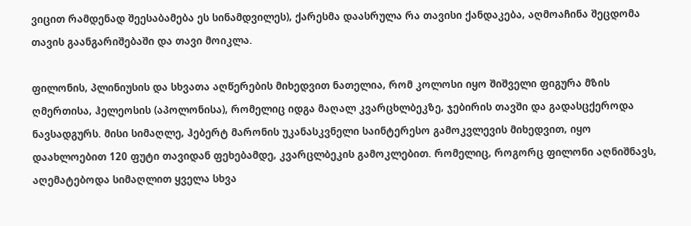ვიცით რამდენად შეესაბამება ეს სინამდვილეს), ქარესმა დაასრულა რა თავისი ქანდაკება, აღმოაჩინა შეცდომა თავის გაანგარიშებაში და თავი მოიკლა.

ფილონის, პლინიუსის და სხვათა აღწერების მიხედვით ნათელია, რომ კოლოსი იყო შიშველი ფიგურა მზის ღმერთისა, ჰელეოსის (აპოლონისა), რომელიც იდგა მაღალ კვარცხლბეკზე, ჯებირის თავში და გადასცქეროდა ნავსადგურს. მისი სიმაღლე, ჰებერტ მარონის უკანასკვნელი საინტერესო გამოკვლევის მიხედვით, იყო დაახლოებით 120 ფუტი თავიდან ფეხებამდე, კვარცლბეკის გამოკლებით. რომელიც, როგორც ფილონი აღნიშნავს, აღემატებოდა სიმაღლით ყველა სხვა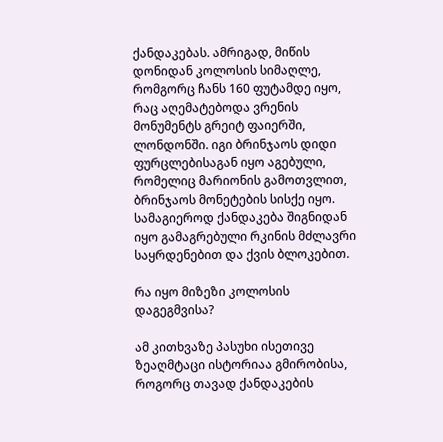ქანდაკებას. ამრიგად, მიწის დონიდან კოლოსის სიმაღლე, რომგორც ჩანს 160 ფუტამდე იყო, რაც აღემატებოდა ვრენის მონუმენტს გრეიტ ფაიერში, ლონდონში. იგი ბრინჯაოს დიდი ფურცლებისაგან იყო აგებული, რომელიც მარიონის გამოთვლით, ბრინჯაოს მონეტების სისქე იყო. სამაგიეროდ ქანდაკება შიგნიდან იყო გამაგრებული რკინის მძლავრი საყრდენებით და ქვის ბლოკებით.

რა იყო მიზეზი კოლოსის დაგეგმვისა?

ამ კითხვაზე პასუხი ისეთივე ზეაღმტაცი ისტორიაა გმირობისა, როგორც თავად ქანდაკების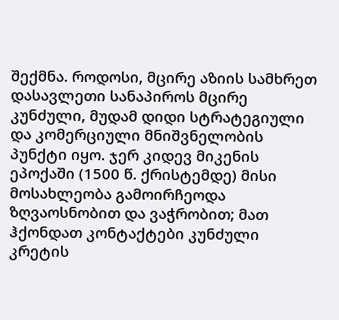შექმნა. როდოსი, მცირე აზიის სამხრეთ დასავლეთი სანაპიროს მცირე კუნძული, მუდამ დიდი სტრატეგიული და კომერციული მნიშვნელობის პუნქტი იყო. ჯერ კიდევ მიკენის ეპოქაში (1500 წ. ქრისტემდე) მისი მოსახლეობა გამოირჩეოდა ზღვაოსნობით და ვაჭრობით; მათ ჰქონდათ კონტაქტები კუნძული კრეტის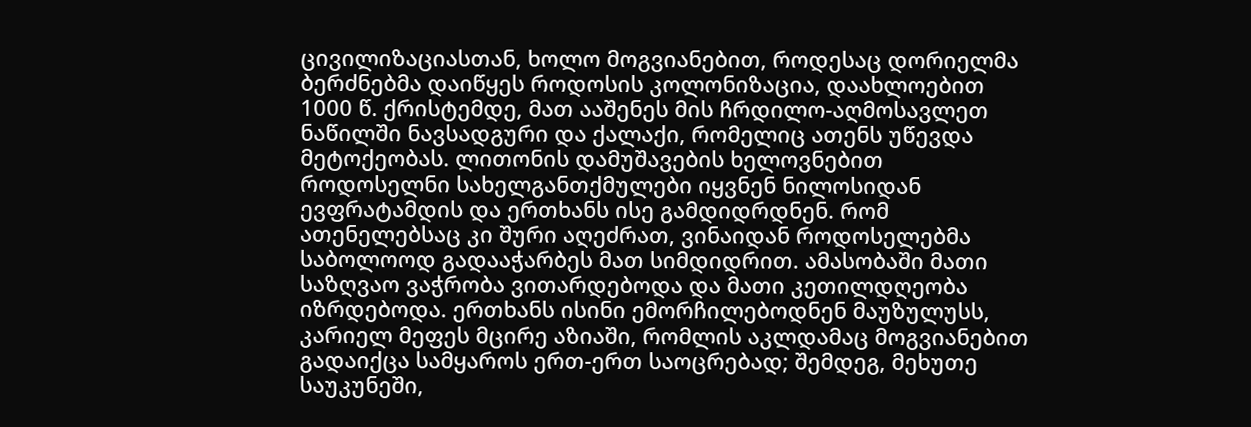ცივილიზაციასთან, ხოლო მოგვიანებით, როდესაც დორიელმა ბერძნებმა დაიწყეს როდოსის კოლონიზაცია, დაახლოებით 1000 წ. ქრისტემდე, მათ ააშენეს მის ჩრდილო-აღმოსავლეთ ნაწილში ნავსადგური და ქალაქი, რომელიც ათენს უწევდა მეტოქეობას. ლითონის დამუშავების ხელოვნებით როდოსელნი სახელგანთქმულები იყვნენ ნილოსიდან ევფრატამდის და ერთხანს ისე გამდიდრდნენ. რომ ათენელებსაც კი შური აღეძრათ, ვინაიდან როდოსელებმა საბოლოოდ გადააჭარბეს მათ სიმდიდრით. ამასობაში მათი საზღვაო ვაჭრობა ვითარდებოდა და მათი კეთილდღეობა იზრდებოდა. ერთხანს ისინი ემორჩილებოდნენ მაუზულუსს, კარიელ მეფეს მცირე აზიაში, რომლის აკლდამაც მოგვიანებით გადაიქცა სამყაროს ერთ-ერთ საოცრებად; შემდეგ, მეხუთე საუკუნეში,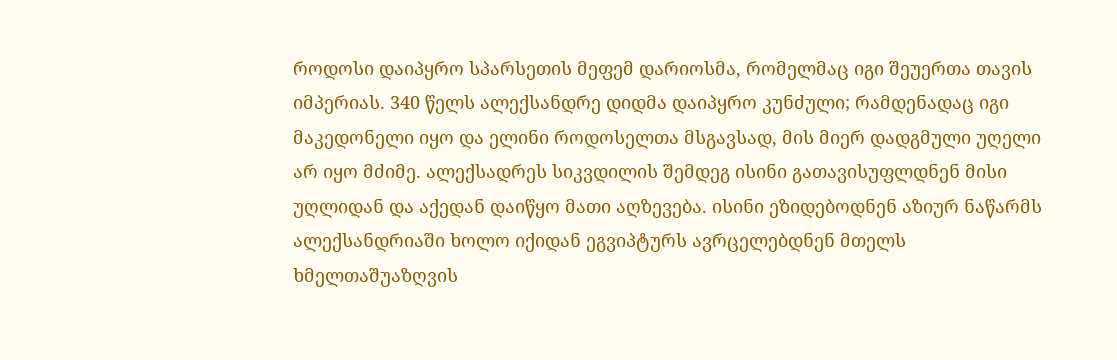როდოსი დაიპყრო სპარსეთის მეფემ დარიოსმა, რომელმაც იგი შეუერთა თავის იმპერიას. 340 წელს ალექსანდრე დიდმა დაიპყრო კუნძული; რამდენადაც იგი მაკედონელი იყო და ელინი როდოსელთა მსგავსად, მის მიერ დადგმული უღელი არ იყო მძიმე. ალექსადრეს სიკვდილის შემდეგ ისინი გათავისუფლდნენ მისი უღლიდან და აქედან დაიწყო მათი აღზევება. ისინი ეზიდებოდნენ აზიურ ნაწარმს ალექსანდრიაში ხოლო იქიდან ეგვიპტურს ავრცელებდნენ მთელს ხმელთაშუაზღვის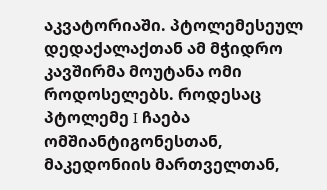აკვატორიაში. პტოლემესეულ დედაქალაქთან ამ მჭიდრო კავშირმა მოუტანა ომი როდოსელებს. როდესაც პტოლემე I ჩაება ომშიანტიგონესთან, მაკედონიის მართველთან,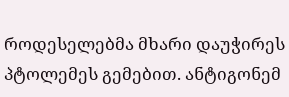როდესელებმა მხარი დაუჭირეს პტოლემეს გემებით. ანტიგონემ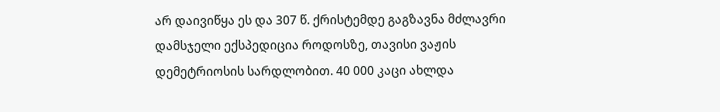არ დაივიწყა ეს და 307 წ. ქრისტემდე გაგზავნა მძლავრი დამსჯელი ექსპედიცია როდოსზე, თავისი ვაჟის დემეტრიოსის სარდლობით. 40 000 კაცი ახლდა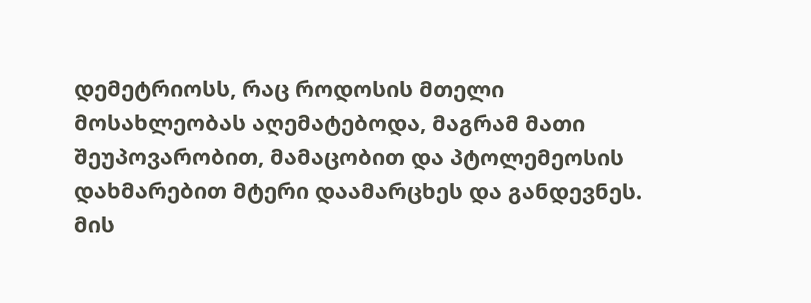დემეტრიოსს, რაც როდოსის მთელი მოსახლეობას აღემატებოდა, მაგრამ მათი შეუპოვარობით, მამაცობით და პტოლემეოსის დახმარებით მტერი დაამარცხეს და განდევნეს. მის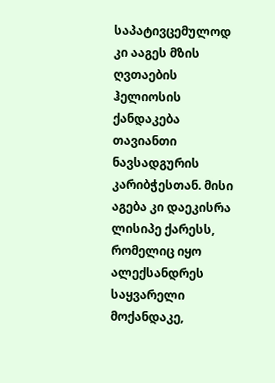საპატივცემულოდ კი ააგეს მზის ღვთაების ჰელიოსის ქანდაკება თავიანთი ნავსადგურის კარიბჭესთან. მისი აგება კი დაეკისრა ლისიპე ქარესს, რომელიც იყო ალექსანდრეს საყვარელი მოქანდაკე,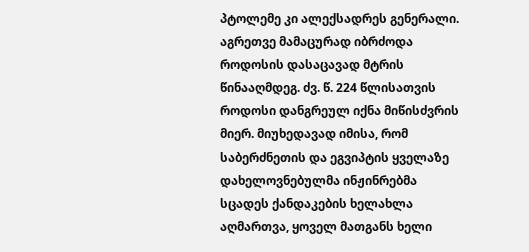პტოლემე კი ალექსადრეს გენერალი. აგრეთვე მამაცურად იბრძოდა როდოსის დასაცავად მტრის წინააღმდეგ. ძვ. წ. 224 წლისათვის როდოსი დანგრეულ იქნა მიწისძვრის მიერ. მიუხედავად იმისა, რომ საბერძნეთის და ეგვიპტის ყველაზე დახელოვნებულმა ინჟინრებმა სცადეს ქანდაკების ხელახლა აღმართვა, ყოველ მათგანს ხელი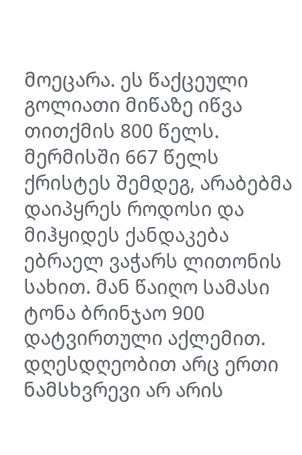მოეცარა. ეს წაქცეული გოლიათი მიწაზე იწვა თითქმის 800 წელს. მერმისში 667 წელს ქრისტეს შემდეგ, არაბებმა დაიპყრეს როდოსი და მიჰყიდეს ქანდაკება ებრაელ ვაჭარს ლითონის სახით. მან წაიღო სამასი ტონა ბრინჯაო 900 დატვირთული აქლემით. დღესდღეობით არც ერთი ნამსხვრევი არ არის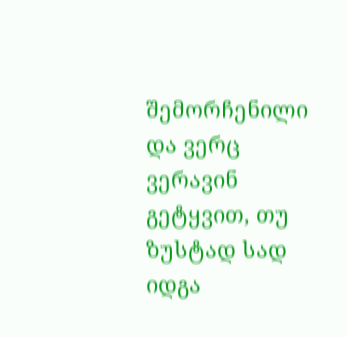შემორჩენილი და ვერც ვერავინ გეტყვით, თუ ზუსტად სად იდგა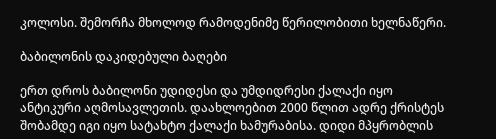კოლოსი. შემორჩა მხოლოდ რამოდენიმე წერილობითი ხელნაწერი.

ბაბილონის დაკიდებული ბაღები

ერთ დროს ბაბილონი უდიდესი და უმდიდრესი ქალაქი იყო ანტიკური აღმოსავლეთის. დაახლოებით 2000 წლით ადრე ქრისტეს შობამდე იგი იყო სატახტო ქალაქი ხამურაბისა. დიდი მპყრობლის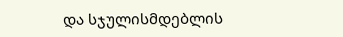და სჯულისმდებლის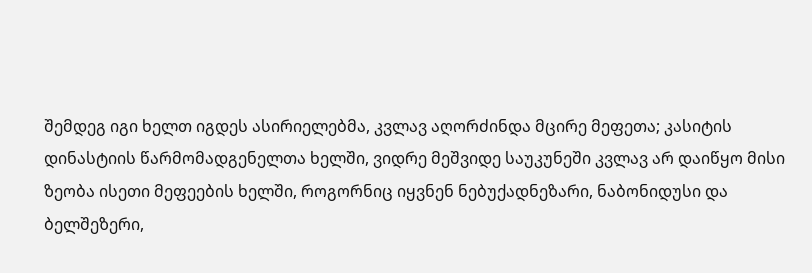შემდეგ იგი ხელთ იგდეს ასირიელებმა, კვლავ აღორძინდა მცირე მეფეთა; კასიტის დინასტიის წარმომადგენელთა ხელში, ვიდრე მეშვიდე საუკუნეში კვლავ არ დაიწყო მისი ზეობა ისეთი მეფეების ხელში, როგორნიც იყვნენ ნებუქადნეზარი, ნაბონიდუსი და ბელშეზერი,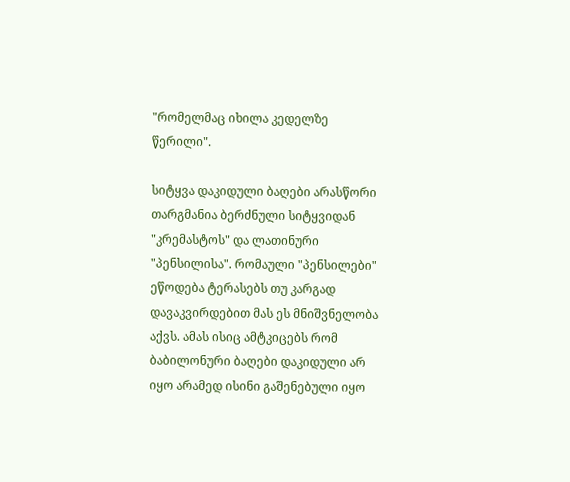"რომელმაც იხილა კედელზე წერილი".

სიტყვა დაკიდული ბაღები არასწორი თარგმანია ბერძნული სიტყვიდან "კრემასტოს" და ლათინური "პენსილისა". რომაული "პენსილები" ეწოდება ტერასებს თუ კარგად დავაკვირდებით მას ეს მნიშვნელობა აქვს. ამას ისიც ამტკიცებს რომ ბაბილონური ბაღები დაკიდული არ იყო არამედ ისინი გაშენებული იყო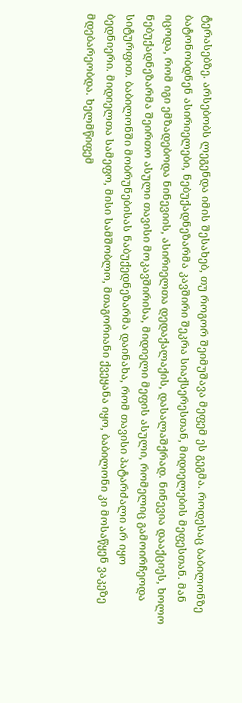ტერასებზე. არსებობს ლეგენდა იმის შესახებ, თუ როგორ შეიმუშავა მეფემ ეს გეგმა. როდესაც ბაბილონზე ბატონობდნენ ასირიელები, ნებუქადნეზარმა კავშირი შეკრა სიაქსერესთან, მიდიელების მეფესთან. მან იცოდა, რომ იგი ემზადებოდა ნინევიის, ასირიელთა დედაქალაქის, დასალაშქრად. ნინევია დააქციეს, ხოლო ნებუქადნეზარმა შეირთო ასული თავისი მოკავშირისა, მიდიელი მეფის ასული, რომელიც გამოირჩეოდა სიტურფით. ბაბილონში მობრუნებისას ნაბუქედნეზარმა დაინახა, რომ თავისი პატარძალი არ იყო ბედნიერი. მიდიელთა სამეფო, მისი სამშობლო, მთაგორიანი ქვეყანა იყო, ბაბილონი კი მოსაწყენ ვაკეზე მდებარეობდა. ხელმწიფემ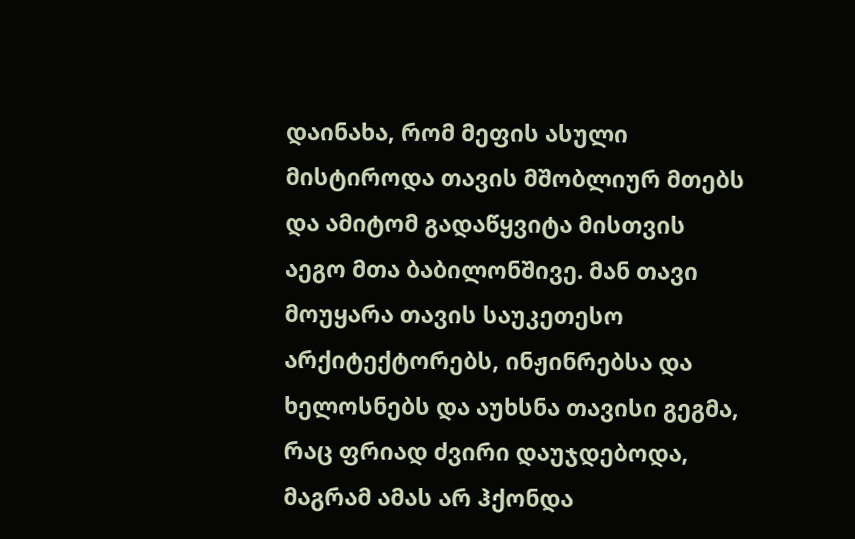დაინახა, რომ მეფის ასული მისტიროდა თავის მშობლიურ მთებს და ამიტომ გადაწყვიტა მისთვის აეგო მთა ბაბილონშივე. მან თავი მოუყარა თავის საუკეთესო არქიტექტორებს, ინჟინრებსა და ხელოსნებს და აუხსნა თავისი გეგმა, რაც ფრიად ძვირი დაუჯდებოდა, მაგრამ ამას არ ჰქონდა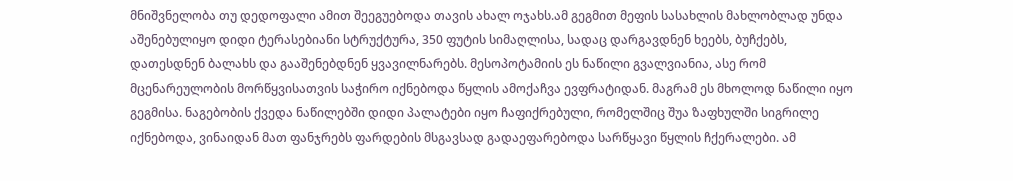მნიშვნელობა თუ დედოფალი ამით შეეგუებოდა თავის ახალ ოჯახს.ამ გეგმით მეფის სასახლის მახლობლად უნდა აშენებულიყო დიდი ტერასებიანი სტრუქტურა, 350 ფუტის სიმაღლისა, სადაც დარგავდნენ ხეებს, ბუჩქებს, დათესდნენ ბალახს და გააშენებდნენ ყვავილნარებს. მესოპოტამიის ეს ნაწილი გვალვიანია, ასე რომ მცენარეულობის მორწყვისათვის საჭირო იქნებოდა წყლის ამოქაჩვა ევფრატიდან. მაგრამ ეს მხოლოდ ნაწილი იყო გეგმისა. ნაგებობის ქვედა ნაწილებში დიდი პალატები იყო ჩაფიქრებული, რომელშიც შუა ზაფხულში სიგრილე იქნებოდა, ვინაიდან მათ ფანჯრებს ფარდების მსგავსად გადაეფარებოდა სარწყავი წყლის ჩქერალები. ამ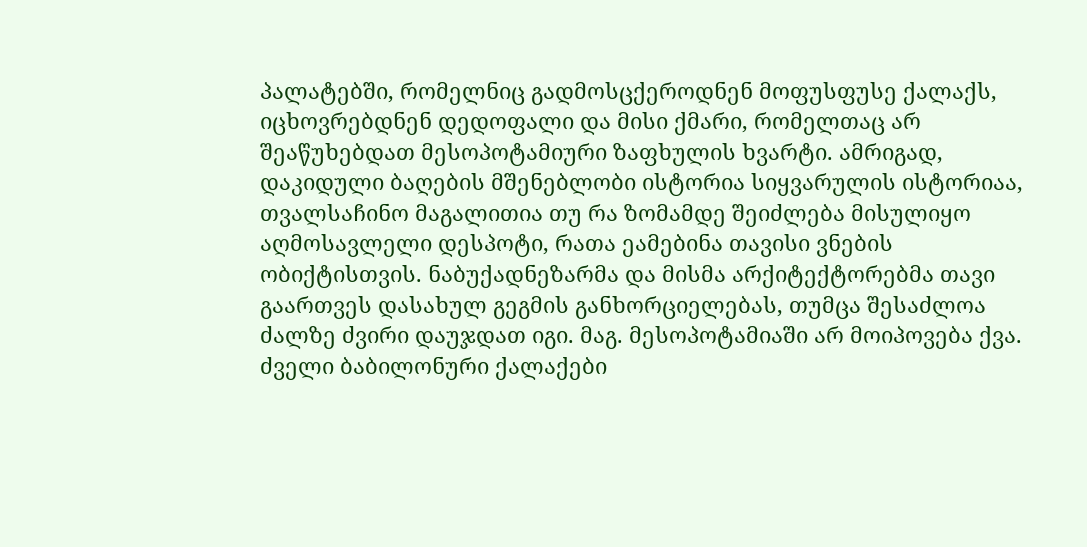პალატებში, რომელნიც გადმოსცქეროდნენ მოფუსფუსე ქალაქს, იცხოვრებდნენ დედოფალი და მისი ქმარი, რომელთაც არ შეაწუხებდათ მესოპოტამიური ზაფხულის ხვარტი. ამრიგად, დაკიდული ბაღების მშენებლობი ისტორია სიყვარულის ისტორიაა, თვალსაჩინო მაგალითია თუ რა ზომამდე შეიძლება მისულიყო აღმოსავლელი დესპოტი, რათა ეამებინა თავისი ვნების ობიქტისთვის. ნაბუქადნეზარმა და მისმა არქიტექტორებმა თავი გაართვეს დასახულ გეგმის განხორციელებას, თუმცა შესაძლოა ძალზე ძვირი დაუჯდათ იგი. მაგ. მესოპოტამიაში არ მოიპოვება ქვა. ძველი ბაბილონური ქალაქები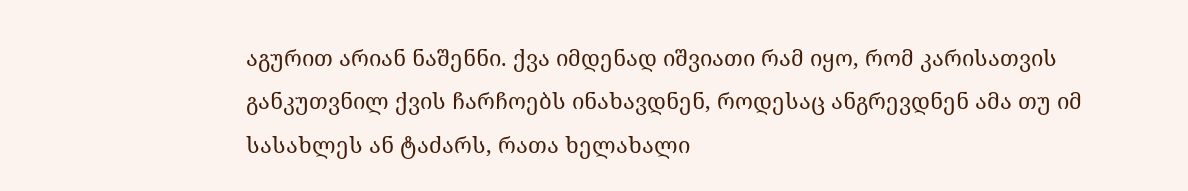აგურით არიან ნაშენნი. ქვა იმდენად იშვიათი რამ იყო, რომ კარისათვის განკუთვნილ ქვის ჩარჩოებს ინახავდნენ, როდესაც ანგრევდნენ ამა თუ იმ სასახლეს ან ტაძარს, რათა ხელახალი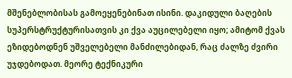მშენებლობისას გამოეყენებინათ ისინი. დაკიდული ბაღების სუპერსტრუქტურისათვის კი ქვა აუცილებელი იყო; ამიტომ ქვას ეზიდებოდნენ უშველებელი მანძილებიდან, რაც ძალზე ძვირი უჯდებოდათ. მეორე ტექნიკური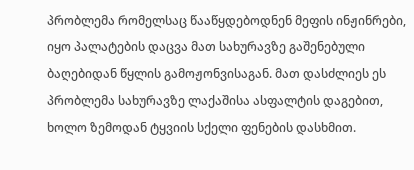პრობლემა რომელსაც წააწყდებოდნენ მეფის ინჟინრები, იყო პალატების დაცვა მათ სახურავზე გაშენებული ბაღებიდან წყლის გამოჟონვისაგან. მათ დასძლიეს ეს პრობლემა სახურავზე ლაქაშისა ასფალტის დაგებით, ხოლო ზემოდან ტყვიის სქელი ფენების დასხმით.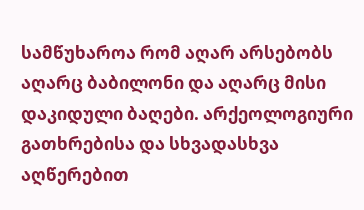სამწუხაროა რომ აღარ არსებობს აღარც ბაბილონი და აღარც მისი დაკიდული ბაღები. არქეოლოგიური გათხრებისა და სხვადასხვა აღწერებით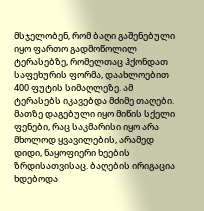მსჯელობენ, რომ ბაღი გაშენებული იყო ფართო გადმოწოლილ ტერასებზე, რომელთაც ჰქონდათ საფეხურის ფორმა, დაახლოებით 400 ფუტის სიმაღლეზე. ამ ტერასებს იკავებდა მძიმე თაღები. მათზე დაგებული იყო მიწის სქელი ფენები, რაც საკმარისი იყო არა მხოლოდ ყვავილების, არამედ დიდი, ნაყოფიერი ხეების ზრდისათვისაც. ბაღების ირიგაცია ხდებოდა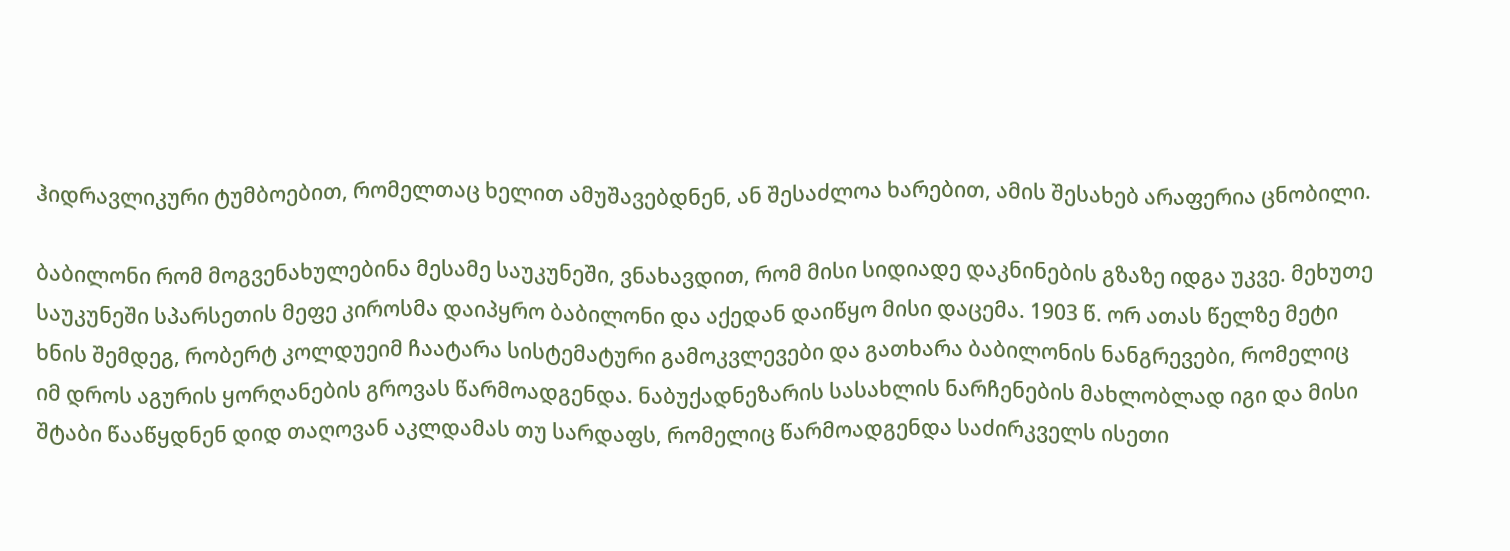ჰიდრავლიკური ტუმბოებით, რომელთაც ხელით ამუშავებდნენ, ან შესაძლოა ხარებით, ამის შესახებ არაფერია ცნობილი.

ბაბილონი რომ მოგვენახულებინა მესამე საუკუნეში, ვნახავდით, რომ მისი სიდიადე დაკნინების გზაზე იდგა უკვე. მეხუთე საუკუნეში სპარსეთის მეფე კიროსმა დაიპყრო ბაბილონი და აქედან დაიწყო მისი დაცემა. 1903 წ. ორ ათას წელზე მეტი ხნის შემდეგ, რობერტ კოლდუეიმ ჩაატარა სისტემატური გამოკვლევები და გათხარა ბაბილონის ნანგრევები, რომელიც იმ დროს აგურის ყორღანების გროვას წარმოადგენდა. ნაბუქადნეზარის სასახლის ნარჩენების მახლობლად იგი და მისი შტაბი წააწყდნენ დიდ თაღოვან აკლდამას თუ სარდაფს, რომელიც წარმოადგენდა საძირკველს ისეთი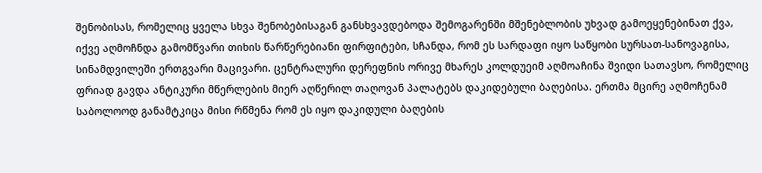შენობისას, რომელიც ყველა სხვა შენობებისაგან განსხვავდებოდა შემოგარენში მშენებლობის უხვად გამოეყენებინათ ქვა, იქვე აღმოჩნდა გამომწვარი თიხის წარწერებიანი ფირფიტები, სჩანდა, რომ ეს სარდაფი იყო საწყობი სურსათ-სანოვაგისა, სინამდვილეში ერთგვარი მაცივარი. ცენტრალური დერეფნის ორივე მხარეს კოლდუეიმ აღმოაჩინა შვიდი სათავსო, რომელიც ფრიად გავდა ანტიკური მწერლების მიერ აღწერილ თაღოვან პალატებს დაკიდებული ბაღებისა. ერთმა მცირე აღმოჩენამ საბოლოოდ განამტკიცა მისი რწმენა რომ ეს იყო დაკიდული ბაღების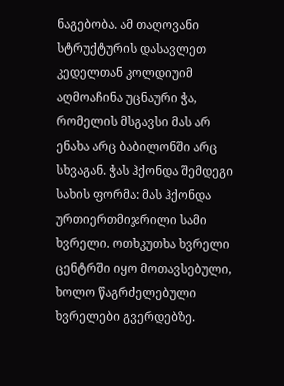ნაგებობა. ამ თაღოვანი სტრუქტურის დასავლეთ კედელთან კოლდიუიმ აღმოაჩინა უცნაური ჭა, რომელის მსგავსი მას არ ენახა არც ბაბილონში არც სხვაგან. ჭას ჰქონდა შემდეგი სახის ფორმა: მას ჰქონდა ურთიერთმიჯრილი სამი ხვრელი. ოთხკუთხა ხვრელი ცენტრში იყო მოთავსებული, ხოლო წაგრძელებული ხვრელები გვერდებზე.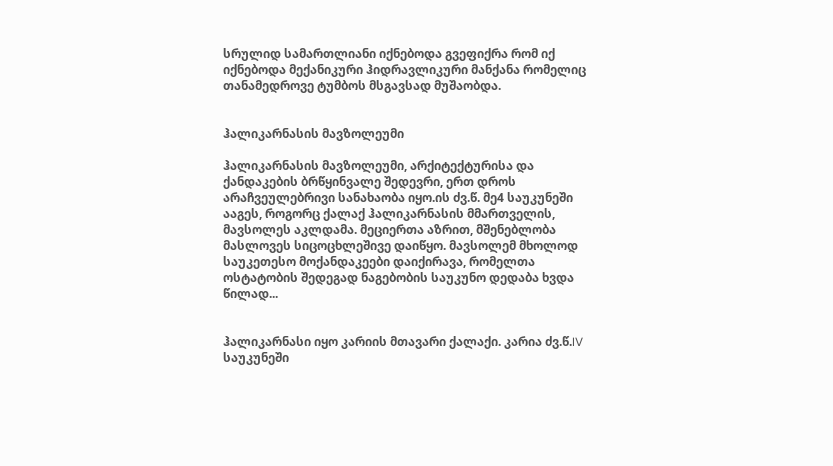სრულიდ სამართლიანი იქნებოდა გვეფიქრა რომ იქ იქნებოდა მექანიკური ჰიდრავლიკური მანქანა რომელიც თანამედროვე ტუმბოს მსგავსად მუშაობდა.


ჰალიკარნასის მავზოლეუმი

ჰალიკარნასის მავზოლეუმი, არქიტექტურისა და ქანდაკების ბრწყინვალე შედევრი, ერთ დროს არაჩვეულებრივი სანახაობა იყო.ის ძვ.წ. მე4 საუკუნეში ააგეს, როგორც ქალაქ ჰალიკარნასის მმართველის, მავსოლეს აკლდამა. მეციერთა აზრით, მშენებლობა მასლოვეს სიცოცხლეშივე დაიწყო. მავსოლემ მხოლოდ საუკეთესო მოქანდაკეები დაიქირავა, რომელთა ოსტატობის შედეგად ნაგებობის საუკუნო დედაბა ხვდა წილად...


ჰალიკარნასი იყო კარიის მთავარი ქალაქი. კარია ძვ.წ.IV საუკუნეში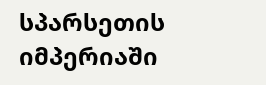სპარსეთის იმპერიაში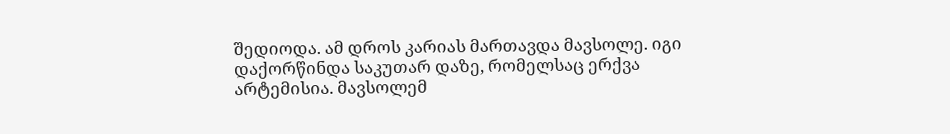შედიოდა. ამ დროს კარიას მართავდა მავსოლე. იგი დაქორწინდა საკუთარ დაზე, რომელსაც ერქვა არტემისია. მავსოლემ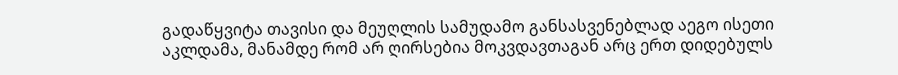გადაწყვიტა თავისი და მეუღლის სამუდამო განსასვენებლად აეგო ისეთი აკლდამა, მანამდე რომ არ ღირსებია მოკვდავთაგან არც ერთ დიდებულს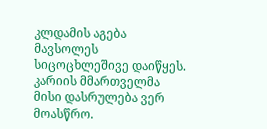კლდამის აგება მავსოლეს სიცოცხლეშივე დაიწყეს. კარიის მმართველმა მისი დასრულება ვერ მოასწრო.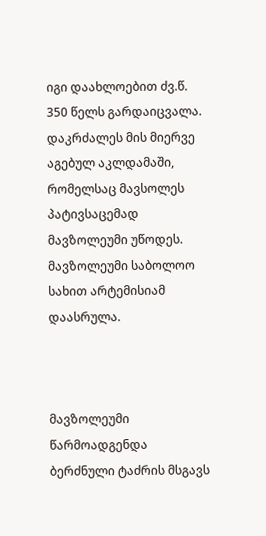იგი დაახლოებით ძვ.წ. 350 წელს გარდაიცვალა. დაკრძალეს მის მიერვე აგებულ აკლდამაში, რომელსაც მავსოლეს პატივსაცემად მავზოლეუმი უწოდეს. მავზოლეუმი საბოლოო სახით არტემისიამ დაასრულა.



მავზოლეუმი წარმოადგენდა ბერძნული ტაძრის მსგავს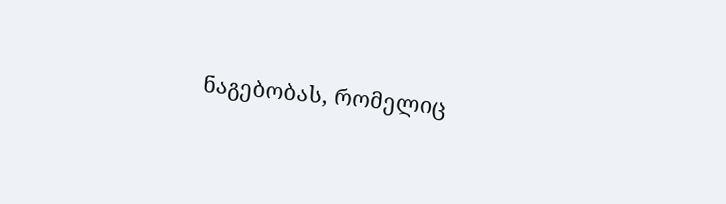ნაგებობას, რომელიც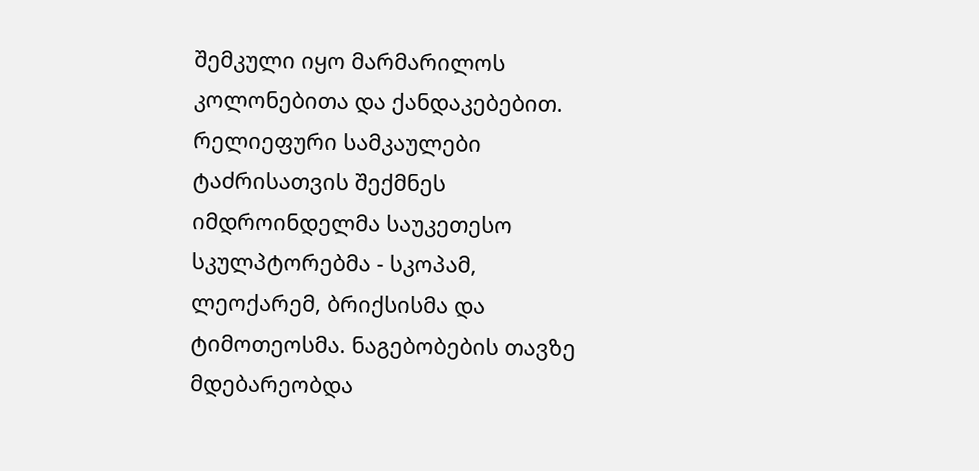შემკული იყო მარმარილოს კოლონებითა და ქანდაკებებით. რელიეფური სამკაულები ტაძრისათვის შექმნეს იმდროინდელმა საუკეთესო სკულპტორებმა - სკოპამ, ლეოქარემ, ბრიქსისმა და ტიმოთეოსმა. ნაგებობების თავზე მდებარეობდა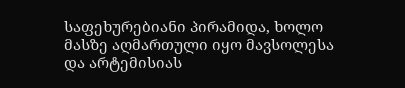საფეხურებიანი პირამიდა, ხოლო მასზე აღმართული იყო მავსოლესა და არტემისიას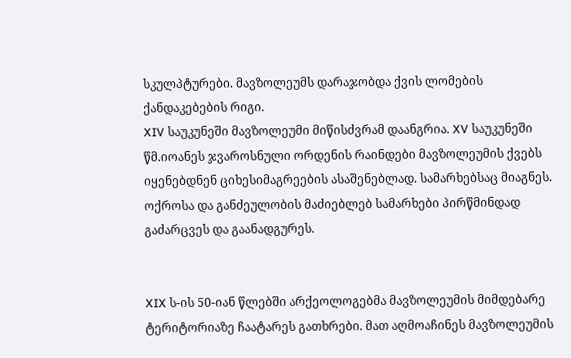სკულპტურები. მავზოლეუმს დარაჯობდა ქვის ლომების ქანდაკებების რიგი.
XIV საუკუნეში მავზოლეუმი მიწისძვრამ დაანგრია. XV საუკუნეში წმ.იოანეს ჯვაროსნული ორდენის რაინდები მავზოლეუმის ქვებს იყენებდნენ ციხესიმაგრეების ასაშენებლად. სამარხებსაც მიაგნეს. ოქროსა და განძეულობის მაძიებლებ სამარხები პირწმინდად გაძარცვეს და გაანადგურეს.


XIX ს-ის 50-იან წლებში არქეოლოგებმა მავზოლეუმის მიმდებარე ტერიტორიაზე ჩაატარეს გათხრები. მათ აღმოაჩინეს მავზოლეუმის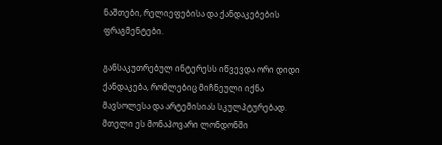ნაშთები, რელიეფებისა და ქანდაკებების ფრაგმენტები.

განსაკუთრებულ ინტერესს იწვევდა ორი დიდი ქანდაკება, რომლებიც მიჩნეული იქნა მავსოლესა და არტემისიას სკულპტურებად. მთელი ეს მონაპოვარი ლონდონში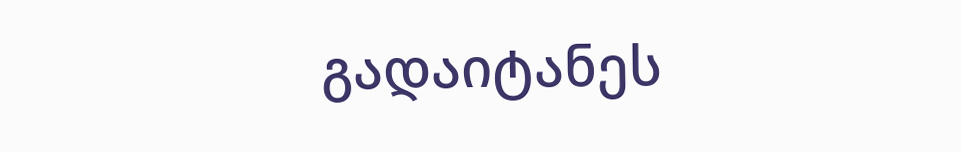გადაიტანეს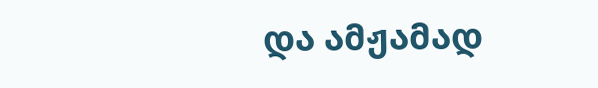და ამჟამად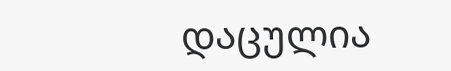დაცულია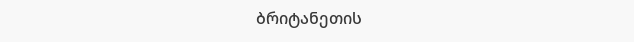ბრიტანეთის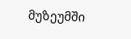მუზეუმში